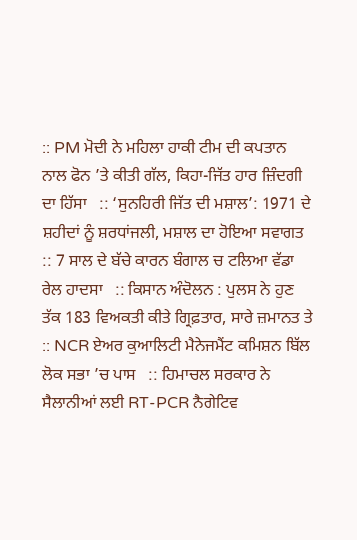:: PM ਮੋਦੀ ਨੇ ਮਹਿਲਾ ਹਾਕੀ ਟੀਮ ਦੀ ਕਪਤਾਨ ਨਾਲ ਫੋਨ ’ਤੇ ਕੀਤੀ ਗੱਲ, ਕਿਹਾ-ਜਿੱਤ ਹਾਰ ਜ਼ਿੰਦਗੀ ਦਾ ਹਿੱਸਾ   :: ‘ਸੁਨਹਿਰੀ ਜਿੱਤ ਦੀ ਮਸ਼ਾਲ’: 1971 ਦੇ ਸ਼ਹੀਦਾਂ ਨੂੰ ਸ਼ਰਧਾਂਜਲੀ, ਮਸ਼ਾਲ ਦਾ ਹੋਇਆ ਸਵਾਗਤ   :: 7 ਸਾਲ ਦੇ ਬੱਚੇ ਕਾਰਨ ਬੰਗਾਲ ਚ ਟਲਿਆ ਵੱਡਾ ਰੇਲ ਹਾਦਸਾ   :: ਕਿਸਾਨ ਅੰਦੋਲਨ : ਪੁਲਸ ਨੇ ਹੁਣ ਤੱਕ 183 ਵਿਅਕਤੀ ਕੀਤੇ ਗ੍ਰਿਫ਼ਤਾਰ, ਸਾਰੇ ਜ਼ਮਾਨਤ ਤੇ   :: NCR ਏਅਰ ਕੁਆਲਿਟੀ ਮੈਨੇਜਮੈਂਟ ਕਮਿਸ਼ਨ ਬਿੱਲ ਲੋਕ ਸਭਾ ’ਚ ਪਾਸ   :: ਹਿਮਾਚਲ ਸਰਕਾਰ ਨੇ ਸੈਲਾਨੀਆਂ ਲਈ RT-PCR ਨੈਗੇਟਿਵ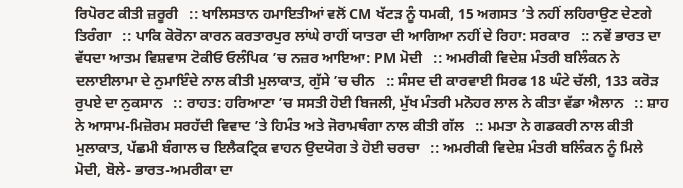ਰਿਪੋਰਟ ਕੀਤੀ ਜ਼ਰੂਰੀ   :: ਖਾਲਿਸਤਾਨ ਹਮਾਇਤੀਆਂ ਵਲੋਂ CM ਖੱਟੜ ਨੂੰ ਧਮਕੀ, 15 ਅਗਸਤ ’ਤੇ ਨਹੀਂ ਲਹਿਰਾਉਣ ਦੇਣਗੇ ਤਿਰੰਗਾ   :: ਪਾਕਿ ਕੋਰੋਨਾ ਕਾਰਨ ਕਰਤਾਰਪੁਰ ਲਾਂਘੇ ਰਾਹੀਂ ਯਾਤਰਾ ਦੀ ਆਗਿਆ ਨਹੀਂ ਦੇ ਰਿਹਾ: ਸਰਕਾਰ   :: ਨਵੇਂ ਭਾਰਤ ਦਾ ਵੱਧਦਾ ਆਤਮ ਵਿਸ਼ਵਾਸ ਟੋਕੀਓ ਓਲੰਪਿਕ ’ਚ ਨਜ਼ਰ ਆਇਆ: PM ਮੋਦੀ   :: ਅਮਰੀਕੀ ਵਿਦੇਸ਼ ਮੰਤਰੀ ਬਲਿੰਕਨ ਨੇ ਦਲਾਈਲਾਮਾ ਦੇ ਨੁਮਾਇੰਦੇ ਨਾਲ ਕੀਤੀ ਮੁਲਾਕਾਤ, ਗੁੱਸੇ ’ਚ ਚੀਨ   :: ਸੰਸਦ ਦੀ ਕਾਰਵਾਈ ਸਿਰਫ 18 ਘੰਟੇ ਚੱਲੀ, 133 ਕਰੋੜ ਰੁਪਏ ਦਾ ਨੁਕਸਾਨ   :: ਰਾਹਤ: ਹਰਿਆਣਾ ’ਚ ਸਸਤੀ ਹੋਈ ਬਿਜਲੀ, ਮੁੱਖ ਮੰਤਰੀ ਮਨੋਹਰ ਲਾਲ ਨੇ ਕੀਤਾ ਵੱਡਾ ਐਲਾਨ   :: ਸ਼ਾਹ ਨੇ ਆਸਾਮ-ਮਿਜ਼ੋਰਮ ਸਰਹੱਦੀ ਵਿਵਾਦ ’ਤੇ ਹਿਮੰਤ ਅਤੇ ਜੋਰਾਮਥੰਗਾ ਨਾਲ ਕੀਤੀ ਗੱਲ   :: ਮਮਤਾ ਨੇ ਗਡਕਰੀ ਨਾਲ ਕੀਤੀ ਮੁਲਾਕਾਤ, ਪੱਛਮੀ ਬੰਗਾਲ ਚ ਇਲੈਕਟ੍ਰਿਕ ਵਾਹਨ ਉਦਯੋਗ ਤੇ ਹੋਈ ਚਰਚਾ   :: ਅਮਰੀਕੀ ਵਿਦੇਸ਼ ਮੰਤਰੀ ਬਲਿੰਕਨ ਨੂੰ ਮਿਲੇ ਮੋਦੀ, ਬੋਲੇ- ਭਾਰਤ-ਅਮਰੀਕਾ ਦਾ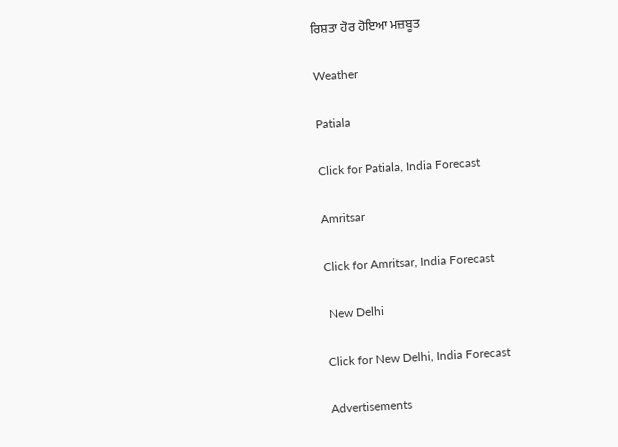ਰਿਸ਼ਤਾ ਹੋਰ ਹੋਇਆ ਮਜ਼ਬੂਤ

Weather

Patiala

Click for Patiala, India Forecast

Amritsar

Click for Amritsar, India Forecast

 New Delhi

Click for New Delhi, India Forecast

Advertisements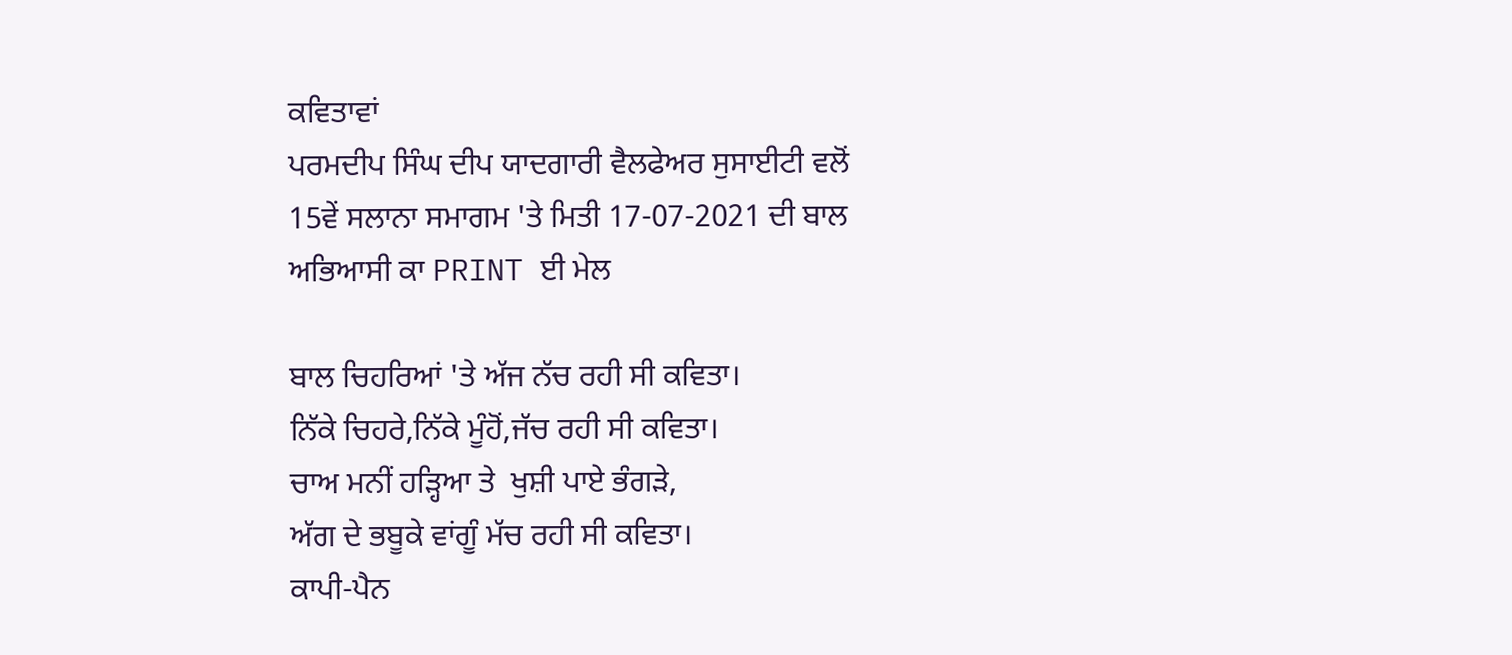ਕਵਿਤਾਵਾਂ
ਪਰਮਦੀਪ ਸਿੰਘ ਦੀਪ ਯਾਦਗਾਰੀ ਵੈਲਫੇਅਰ ਸੁਸਾਈਟੀ ਵਲੋਂ 15ਵੇਂ ਸਲਾਨਾ ਸਮਾਗਮ 'ਤੇ ਮਿਤੀ 17-07-2021 ਦੀ ਬਾਲ ਅਭਿਆਸੀ ਕਾ PRINT ਈ ਮੇਲ

ਬਾਲ ਚਿਹਰਿਆਂ 'ਤੇ ਅੱਜ ਨੱਚ ਰਹੀ ਸੀ ਕਵਿਤਾ।
ਨਿੱਕੇ ਚਿਹਰੇ,ਨਿੱਕੇ ਮੂੰਹੋਂ,ਜੱਚ ਰਹੀ ਸੀ ਕਵਿਤਾ।
ਚਾਅ ਮਨੀਂ ਹੜ੍ਹਿਆ ਤੇ  ਖੁਸ਼ੀ ਪਾਏ ਭੰਗੜੇ,
ਅੱਗ ਦੇ ਭਬੂਕੇ ਵਾਂਗੂੰ ਮੱਚ ਰਹੀ ਸੀ ਕਵਿਤਾ।
ਕਾਪੀ-ਪੈਨ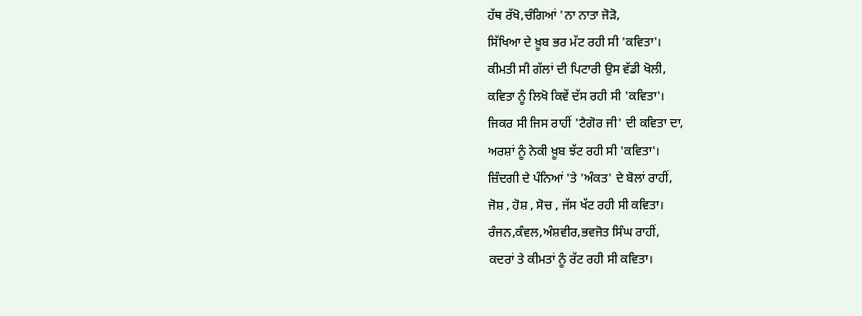ਹੱਥ ਰੱਖੋ,ਚੰਗਿਆਂ 'ਨਾ ਨਾਤਾ ਜੋੜੋ,
ਸਿੱਖਿਆ ਦੇ ਖ਼ੂਬ ਭਰ ਮੱਟ ਰਹੀ ਸੀ 'ਕਵਿਤਾ'।
ਕੀਮਤੀ ਸੀ ਗੱਲਾਂ ਦੀ ਪਿਟਾਰੀ ਉਸ ਵੱਡੀ ਖੋਲੀ,
ਕਵਿਤਾ ਨੂੰ ਲਿਖੋ ਕਿਵੇਂ ਦੱਸ ਰਹੀ ਸੀ 'ਕਵਿਤਾ'।
ਜਿਕਰ ਸੀ ਜਿਸ ਰਾਹੀਂ 'ਟੈਗੋਰ ਜੀ' ਦੀ ਕਵਿਤਾ ਦਾ,
ਅਰਸ਼ਾਂ ਨੂੰ ਨੇਕੀ ਖ਼ੂਬ ਝੱਟ ਰਹੀ ਸੀ 'ਕਵਿਤਾ'।
ਜ਼ਿੰਦਗੀ ਦੇ ਪੰਨਿਆਂ 'ਤੇ 'ਅੰਕਤ' ਦੇ ਬੋਲਾਂ ਰਾਹੀਂ,
ਜੋਸ਼ , ਹੋਸ਼ , ਸੋਚ , ਜੱਸ ਖੱਟ ਰਹੀ ਸੀ ਕਵਿਤਾ।
ਰੰਜਨ,ਕੰਵਲ,ਅੰਸ਼ਵੀਰ,ਭਵਜੋਤ ਸਿੰਘ ਰਾਹੀਂ,
ਕਦਰਾਂ ਤੇ ਕੀਮਤਾਂ ਨੂੰ ਰੱਟ ਰਹੀ ਸੀ ਕਵਿਤਾ।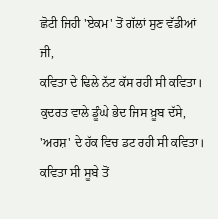ਛੋਟੀ ਜਿਹੀ 'ਏਕਮ' ਤੋਂ ਗੱਲਾਂ ਸੁਣ ਵੱਡੀਆਂ ਜੀ,
ਕਵਿਤਾ ਦੇ ਢਿਲੇ ਨੱਟ ਕੱਸ ਰਹੀ ਸੀ ਕਵਿਤਾ।
ਕੁਦਰਤ ਵਾਲੇ ਡੂੰਘੇ ਭੇਦ ਜਿਸ ਖ਼ੂਬ ਦੱਸੇ,
'ਅਰਸ਼' ਦੇ ਹੱਕ ਵਿਚ ਡਟ ਰਹੀ ਸੀ ਕਵਿਤਾ।
ਕਵਿਤਾ ਸੀ ਸੂਬੇ ਤੋਂ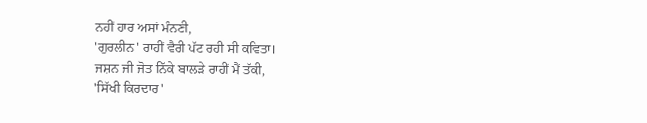ਨਹੀਂ ਹਾਰ ਅਸਾਂ ਮੰਨਣੀ,
'ਗੁਰਲੀਨ' ਰਾਹੀਂ ਵੈਰੀ ਪੱਟ ਰਹੀ ਸੀ ਕਵਿਤਾ।
ਜਸ਼ਨ ਜੀ ਜੋਤ ਨਿੱਕੇ ਬਾਲੜੇ ਰਾਹੀਂ ਮੈਂ ਤੱਕੀ,
'ਸਿੱਖੀ ਕਿਰਦਾਰ'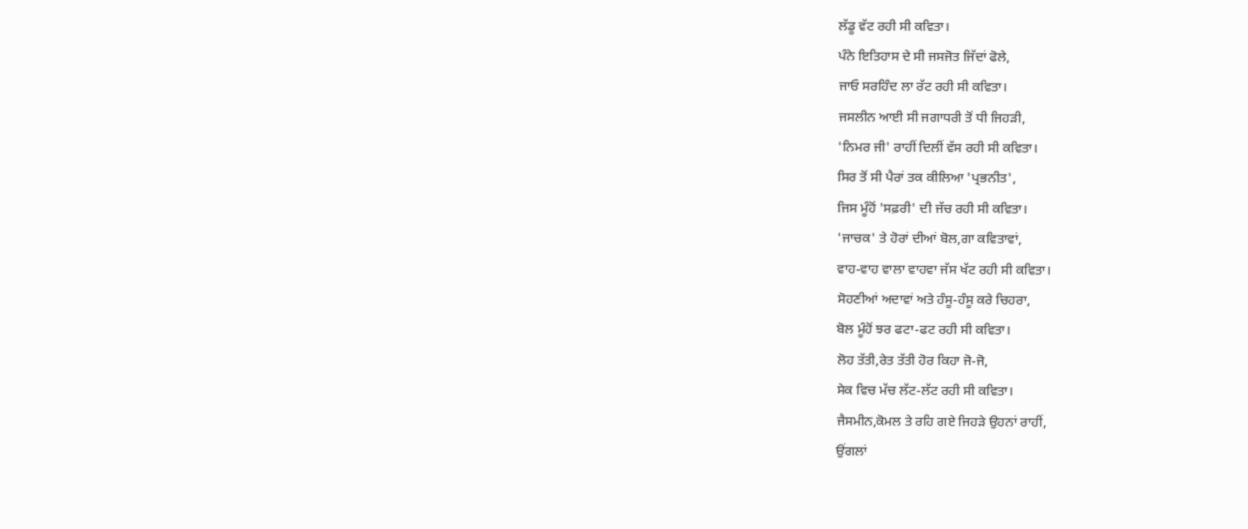ਲੱਡੂ ਵੱਟ ਰਹੀ ਸੀ ਕਵਿਤਾ।
ਪੰਨੇ ਇਤਿਹਾਸ ਦੇ ਸੀ ਜਸਜੋਤ ਜਿੱਦਾਂ ਫੋਲੇ,
ਜਾਓ ਸਰਹਿੰਦ ਲਾ ਰੱਟ ਰਹੀ ਸੀ ਕਵਿਤਾ।
ਜਸਲੀਨ ਆਈ ਸੀ ਜਗਾਧਰੀ ਤੋਂ ਧੀ ਜਿਹੜੀ,
'ਨਿਮਰ ਜੀ' ਰਾਹੀਂ ਦਿਲੀਂ ਵੱਸ ਰਹੀ ਸੀ ਕਵਿਤਾ।
ਸਿਰ ਤੋਂ ਸੀ ਪੈਰਾਂ ਤਕ ਕੀਲਿਆ 'ਪ੍ਰਭਨੀਤ',
ਜਿਸ ਮੂੰਹੋਂ 'ਸਫ਼ਰੀ' ਦੀ ਜੱਚ ਰਹੀ ਸੀ ਕਵਿਤਾ।
'ਜਾਚਕ' ਤੇ ਹੋਰਾਂ ਦੀਆਂ ਬੋਲ,ਗਾ ਕਵਿਤਾਵਾਂ,
ਵਾਹ-ਵਾਹ ਵਾਲਾ ਵਾਹਵਾ ਜੱਸ ਖੱਟ ਰਹੀ ਸੀ ਕਵਿਤਾ।
ਸੋਹਣੀਆਂ ਅਦਾਵਾਂ ਅਤੇ ਹੰਸੂ-ਹੰਸੂ ਕਰੇ ਚਿਹਰਾ,
ਬੋਲ ਮੂੰਹੋਂ ਝਰ ਫਟਾ-ਫਟ ਰਹੀ ਸੀ ਕਵਿਤਾ।
ਲੋਹ ਤੱਤੀ,ਰੇਤ ਤੱਤੀ ਹੋਰ ਕਿਹਾ ਜੋ-ਜੋ,
ਸੇਕ ਵਿਚ ਮੱਚ ਲੱਟ-ਲੱਟ ਰਹੀ ਸੀ ਕਵਿਤਾ।
ਜੈਸਮੀਨ,ਕੋਮਲ ਤੇ ਰਹਿ ਗਏ ਜਿਹੜੇ ਉਹਨਾਂ ਰਾਹੀਂ,
ਉਂਗਲਾਂ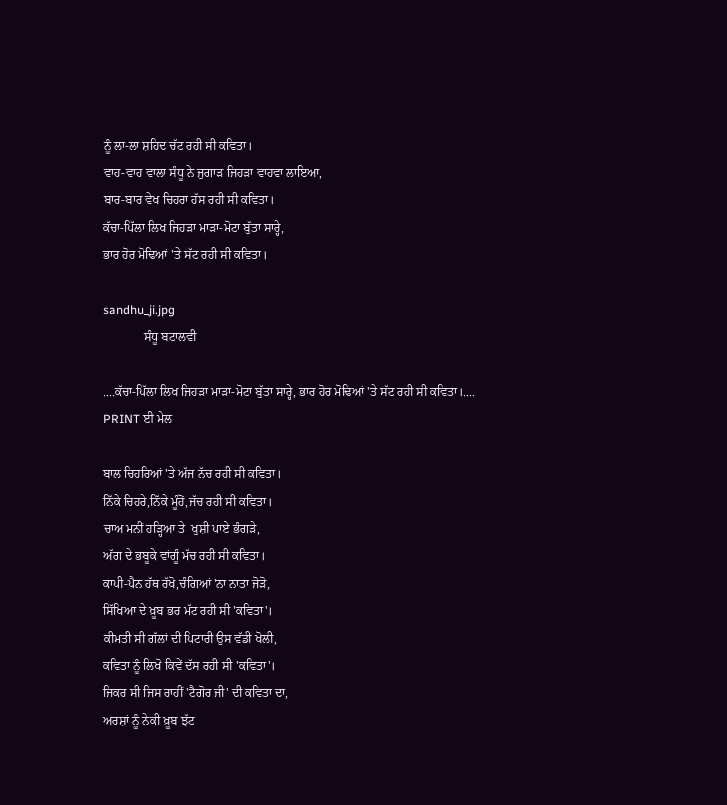ਨੂੰ ਲਾ-ਲਾ ਸ਼ਹਿਦ ਚੱਟ ਰਹੀ ਸੀ ਕਵਿਤਾ।
ਵਾਹ-ਵਾਹ ਵਾਲਾ ਸੰਧੂ ਨੇ ਜੁਗਾੜ ਜਿਹੜਾ ਵਾਹਵਾ ਲਾਇਆ,
ਬਾਰ-ਬਾਰ ਵੇਖ ਚਿਹਰਾ ਹੱਸ ਰਹੀ ਸੀ ਕਵਿਤਾ।
ਕੱਚਾ-ਪਿੱਲਾ ਲਿਖ ਜਿਹੜਾ ਮਾੜਾ-ਮੋਟਾ ਬੁੱਤਾ ਸਾਰ੍ਹੇ,
ਭਾਰ ਹੋਰ ਮੋਢਿਆਂ 'ਤੇ ਸੱਟ ਰਹੀ ਸੀ ਕਵਿਤਾ।

sandhu_ji.jpg
             ਸੰਧੂ ਬਟਾਲਵੀ

....ਕੱਚਾ-ਪਿੱਲਾ ਲਿਖ ਜਿਹੜਾ ਮਾੜਾ-ਮੋਟਾ ਬੁੱਤਾ ਸਾਰ੍ਹੇ, ਭਾਰ ਹੋਰ ਮੋਢਿਆਂ 'ਤੇ ਸੱਟ ਰਹੀ ਸੀ ਕਵਿਤਾ।.... PRINT ਈ ਮੇਲ

ਬਾਲ ਚਿਹਰਿਆਂ 'ਤੇ ਅੱਜ ਨੱਚ ਰਹੀ ਸੀ ਕਵਿਤਾ।
ਨਿੱਕੇ ਚਿਹਰੇ,ਨਿੱਕੇ ਮੂੰਹੋਂ,ਜੱਚ ਰਹੀ ਸੀ ਕਵਿਤਾ।
ਚਾਅ ਮਨੀਂ ਹੜ੍ਹਿਆ ਤੇ  ਖੁਸ਼ੀ ਪਾਏ ਭੰਗੜੇ,
ਅੱਗ ਦੇ ਭਬੂਕੇ ਵਾਂਗੂੰ ਮੱਚ ਰਹੀ ਸੀ ਕਵਿਤਾ।
ਕਾਪੀ-ਪੈਨ ਹੱਥ ਰੱਖੋ,ਚੰਗਿਆਂ 'ਨਾ ਨਾਤਾ ਜੋੜੋ,
ਸਿੱਖਿਆ ਦੇ ਖ਼ੂਬ ਭਰ ਮੱਟ ਰਹੀ ਸੀ 'ਕਵਿਤਾ'।
ਕੀਮਤੀ ਸੀ ਗੱਲਾਂ ਦੀ ਪਿਟਾਰੀ ਉਸ ਵੱਡੀ ਖੋਲੀ,
ਕਵਿਤਾ ਨੂੰ ਲਿਖੋ ਕਿਵੇਂ ਦੱਸ ਰਹੀ ਸੀ 'ਕਵਿਤਾ'।
ਜਿਕਰ ਸੀ ਜਿਸ ਰਾਹੀਂ 'ਟੈਗੋਰ ਜੀ' ਦੀ ਕਵਿਤਾ ਦਾ,
ਅਰਸ਼ਾਂ ਨੂੰ ਨੇਕੀ ਖ਼ੂਬ ਝੱਟ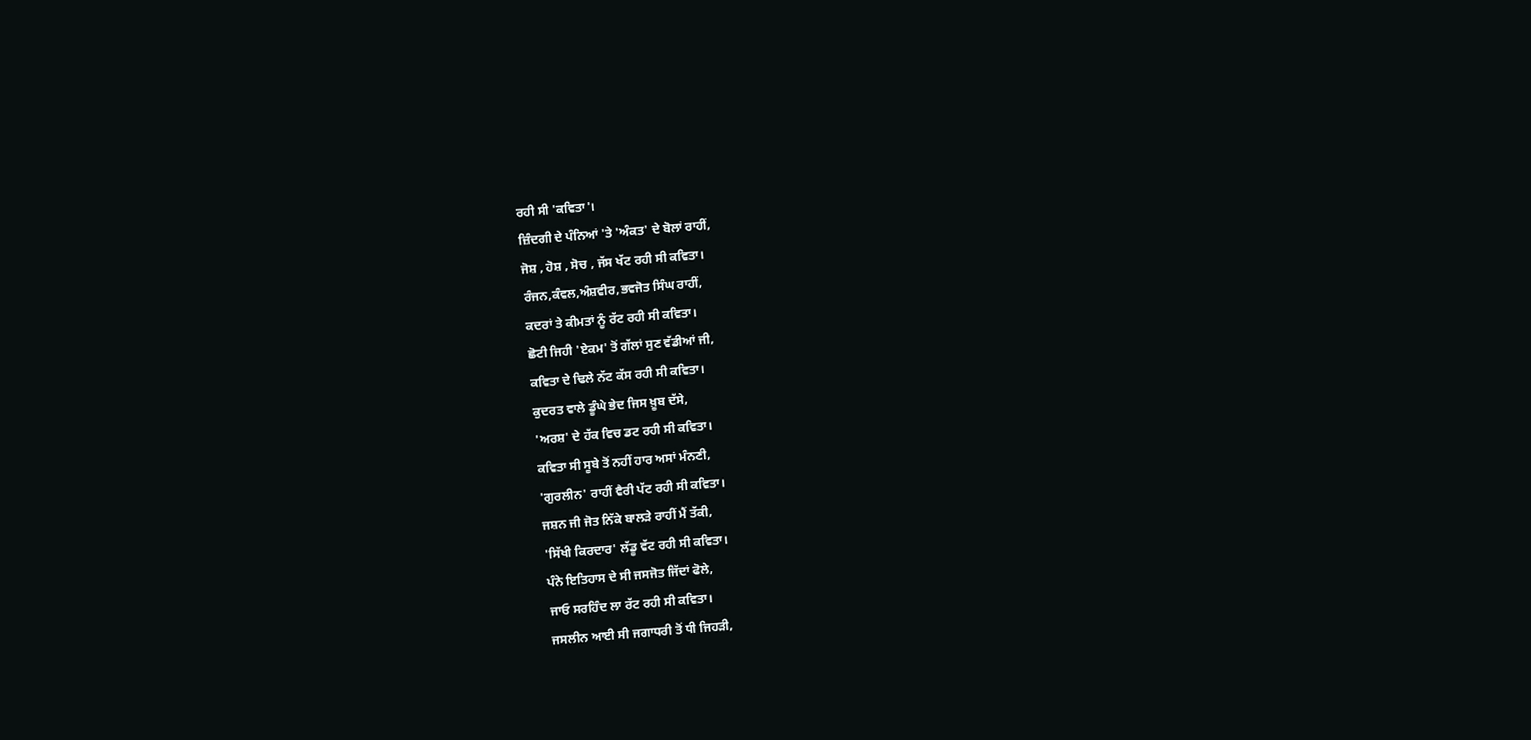ਰਹੀ ਸੀ 'ਕਵਿਤਾ'।
ਜ਼ਿੰਦਗੀ ਦੇ ਪੰਨਿਆਂ 'ਤੇ 'ਅੰਕਤ' ਦੇ ਬੋਲਾਂ ਰਾਹੀਂ,
ਜੋਸ਼ , ਹੋਸ਼ , ਸੋਚ , ਜੱਸ ਖੱਟ ਰਹੀ ਸੀ ਕਵਿਤਾ।
ਰੰਜਨ,ਕੰਵਲ,ਅੰਸ਼ਵੀਰ,ਭਵਜੋਤ ਸਿੰਘ ਰਾਹੀਂ,
ਕਦਰਾਂ ਤੇ ਕੀਮਤਾਂ ਨੂੰ ਰੱਟ ਰਹੀ ਸੀ ਕਵਿਤਾ।
ਛੋਟੀ ਜਿਹੀ 'ਏਕਮ' ਤੋਂ ਗੱਲਾਂ ਸੁਣ ਵੱਡੀਆਂ ਜੀ,
ਕਵਿਤਾ ਦੇ ਢਿਲੇ ਨੱਟ ਕੱਸ ਰਹੀ ਸੀ ਕਵਿਤਾ।
ਕੁਦਰਤ ਵਾਲੇ ਡੂੰਘੇ ਭੇਦ ਜਿਸ ਖ਼ੂਬ ਦੱਸੇ,
'ਅਰਸ਼' ਦੇ ਹੱਕ ਵਿਚ ਡਟ ਰਹੀ ਸੀ ਕਵਿਤਾ।
ਕਵਿਤਾ ਸੀ ਸੂਬੇ ਤੋਂ ਨਹੀਂ ਹਾਰ ਅਸਾਂ ਮੰਨਣੀ,
'ਗੁਰਲੀਨ' ਰਾਹੀਂ ਵੈਰੀ ਪੱਟ ਰਹੀ ਸੀ ਕਵਿਤਾ।
ਜਸ਼ਨ ਜੀ ਜੋਤ ਨਿੱਕੇ ਬਾਲੜੇ ਰਾਹੀਂ ਮੈਂ ਤੱਕੀ,
'ਸਿੱਖੀ ਕਿਰਦਾਰ' ਲੱਡੂ ਵੱਟ ਰਹੀ ਸੀ ਕਵਿਤਾ।
ਪੰਨੇ ਇਤਿਹਾਸ ਦੇ ਸੀ ਜਸਜੋਤ ਜਿੱਦਾਂ ਫੋਲੇ,
ਜਾਓ ਸਰਹਿੰਦ ਲਾ ਰੱਟ ਰਹੀ ਸੀ ਕਵਿਤਾ।
ਜਸਲੀਨ ਆਈ ਸੀ ਜਗਾਧਰੀ ਤੋਂ ਧੀ ਜਿਹੜੀ,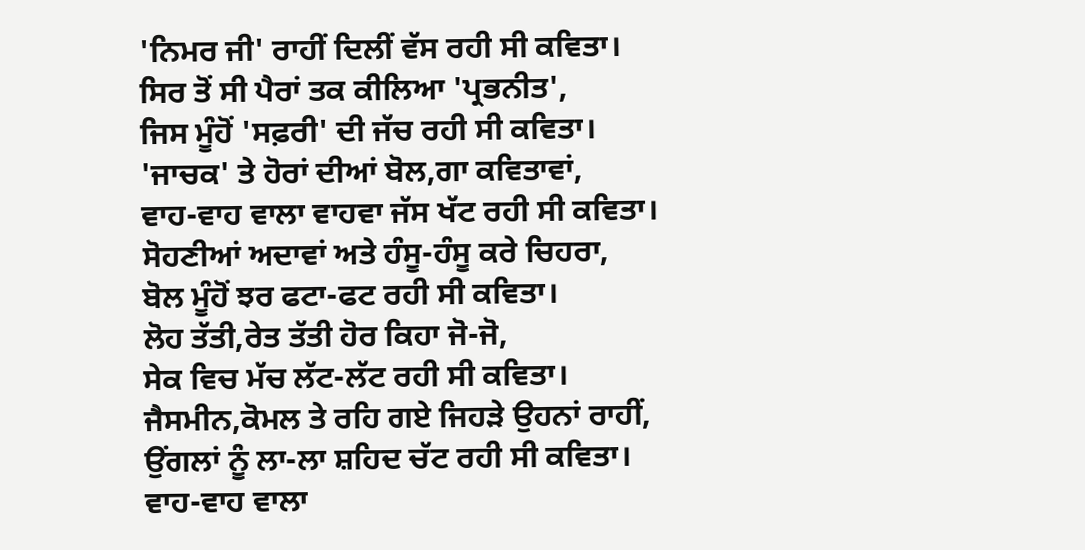'ਨਿਮਰ ਜੀ' ਰਾਹੀਂ ਦਿਲੀਂ ਵੱਸ ਰਹੀ ਸੀ ਕਵਿਤਾ।
ਸਿਰ ਤੋਂ ਸੀ ਪੈਰਾਂ ਤਕ ਕੀਲਿਆ 'ਪ੍ਰਭਨੀਤ',
ਜਿਸ ਮੂੰਹੋਂ 'ਸਫ਼ਰੀ' ਦੀ ਜੱਚ ਰਹੀ ਸੀ ਕਵਿਤਾ।
'ਜਾਚਕ' ਤੇ ਹੋਰਾਂ ਦੀਆਂ ਬੋਲ,ਗਾ ਕਵਿਤਾਵਾਂ,
ਵਾਹ-ਵਾਹ ਵਾਲਾ ਵਾਹਵਾ ਜੱਸ ਖੱਟ ਰਹੀ ਸੀ ਕਵਿਤਾ।
ਸੋਹਣੀਆਂ ਅਦਾਵਾਂ ਅਤੇ ਹੰਸੂ-ਹੰਸੂ ਕਰੇ ਚਿਹਰਾ,
ਬੋਲ ਮੂੰਹੋਂ ਝਰ ਫਟਾ-ਫਟ ਰਹੀ ਸੀ ਕਵਿਤਾ।
ਲੋਹ ਤੱਤੀ,ਰੇਤ ਤੱਤੀ ਹੋਰ ਕਿਹਾ ਜੋ-ਜੋ,
ਸੇਕ ਵਿਚ ਮੱਚ ਲੱਟ-ਲੱਟ ਰਹੀ ਸੀ ਕਵਿਤਾ।
ਜੈਸਮੀਨ,ਕੋਮਲ ਤੇ ਰਹਿ ਗਏ ਜਿਹੜੇ ਉਹਨਾਂ ਰਾਹੀਂ,
ਉਂਗਲਾਂ ਨੂੰ ਲਾ-ਲਾ ਸ਼ਹਿਦ ਚੱਟ ਰਹੀ ਸੀ ਕਵਿਤਾ।
ਵਾਹ-ਵਾਹ ਵਾਲਾ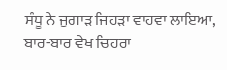ਸੰਧੂ ਨੇ ਜੁਗਾੜ ਜਿਹੜਾ ਵਾਹਵਾ ਲਾਇਆ,
ਬਾਰ-ਬਾਰ ਵੇਖ ਚਿਹਰਾ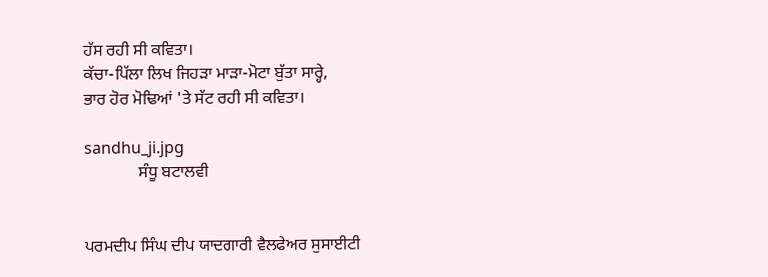ਹੱਸ ਰਹੀ ਸੀ ਕਵਿਤਾ।
ਕੱਚਾ-ਪਿੱਲਾ ਲਿਖ ਜਿਹੜਾ ਮਾੜਾ-ਮੋਟਾ ਬੁੱਤਾ ਸਾਰ੍ਹੇ,
ਭਾਰ ਹੋਰ ਮੋਢਿਆਂ 'ਤੇ ਸੱਟ ਰਹੀ ਸੀ ਕਵਿਤਾ।

sandhu_ji.jpg
             ਸੰਧੂ ਬਟਾਲਵੀ


ਪਰਮਦੀਪ ਸਿੰਘ ਦੀਪ ਯਾਦਗਾਰੀ ਵੈਲਫੇਅਰ ਸੁਸਾਈਟੀ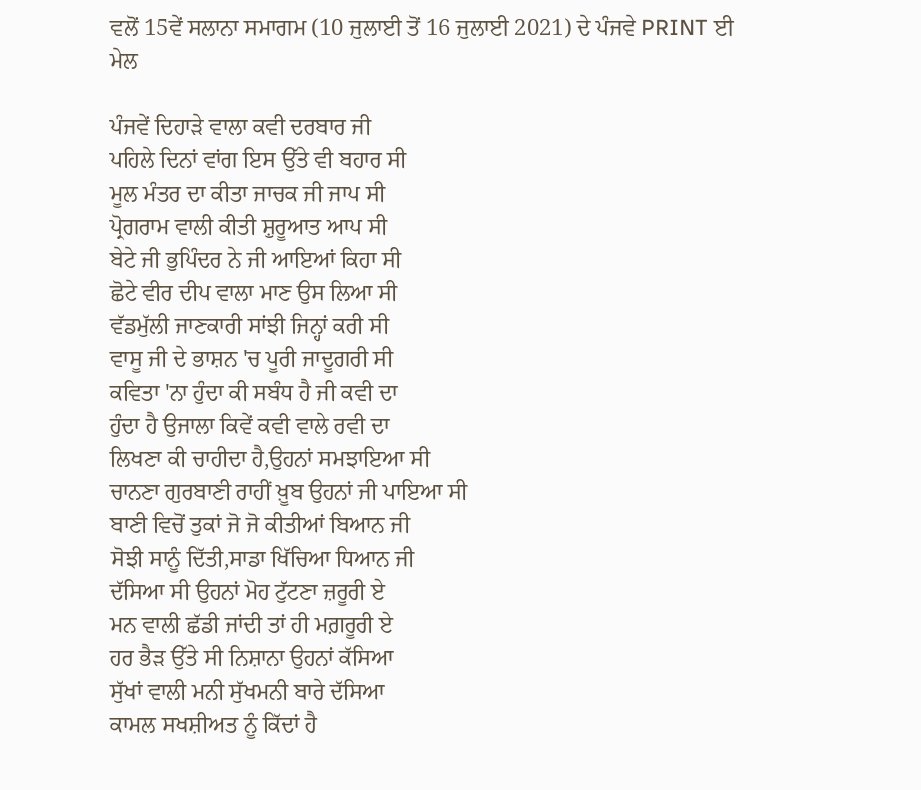ਵਲੋਂ 15ਵੇਂ ਸਲਾਨਾ ਸਮਾਗਮ (10 ਜੁਲਾਈ ਤੋਂ 16 ਜੁਲਾਈ 2021) ਦੇ ਪੰਜਵੇ PRINT ਈ ਮੇਲ

ਪੰਜਵੇਂ ਦਿਹਾੜੇ ਵਾਲਾ ਕਵੀ ਦਰਬਾਰ ਜੀ
ਪਹਿਲੇ ਦਿਨਾਂ ਵਾਂਗ ਇਸ ਉੱਤੇ ਵੀ ਬਹਾਰ ਸੀ
ਮੂਲ ਮੰਤਰ ਦਾ ਕੀਤਾ ਜਾਚਕ ਜੀ ਜਾਪ ਸੀ
ਪ੍ਰੋਗਰਾਮ ਵਾਲੀ ਕੀਤੀ ਸ਼ੁਰੂਆਤ ਆਪ ਸੀ
ਬੇਟੇ ਜੀ ਭੁਪਿੰਦਰ ਨੇ ਜੀ ਆਇਆਂ ਕਿਹਾ ਸੀ
ਛੋਟੇ ਵੀਰ ਦੀਪ ਵਾਲਾ ਮਾਣ ਉਸ ਲਿਆ ਸੀ
ਵੱਡਮੁੱਲੀ ਜਾਣਕਾਰੀ ਸਾਂਝੀ ਜਿਨ੍ਹਾਂ ਕਰੀ ਸੀ
ਵਾਸੂ ਜੀ ਦੇ ਭਾਸ਼ਨ 'ਚ ਪੂਰੀ ਜਾਦੂਗਰੀ ਸੀ
ਕਵਿਤਾ 'ਨਾ ਹੁੰਦਾ ਕੀ ਸਬੰਧ ਹੈ ਜੀ ਕਵੀ ਦਾ
ਹੁੰਦਾ ਹੈ ਉਜਾਲਾ ਕਿਵੇਂ ਕਵੀ ਵਾਲੇ ਰਵੀ ਦਾ
ਲਿਖਣਾ ਕੀ ਚਾਹੀਦਾ ਹੈ,ਉਹਨਾਂ ਸਮਝਾਇਆ ਸੀ
ਚਾਨਣਾ ਗੁਰਬਾਣੀ ਰਾਹੀਂ ਖ਼ੂਬ ਉਹਨਾਂ ਜੀ ਪਾਇਆ ਸੀ
ਬਾਣੀ ਵਿਚੋਂ ਤੁਕਾਂ ਜੋ ਜੋ ਕੀਤੀਆਂ ਬਿਆਨ ਜੀ
ਸੋਝੀ ਸਾਨੂੰ ਦਿੱਤੀ,ਸਾਡਾ ਖਿੱਚਿਆ ਧਿਆਨ ਜੀ
ਦੱਸਿਆ ਸੀ ਉਹਨਾਂ ਮੋਹ ਟੁੱਟਣਾ ਜ਼ਰੂਰੀ ਏ
ਮਨ ਵਾਲੀ ਛੱਡੀ ਜਾਂਦੀ ਤਾਂ ਹੀ ਮਗ਼ਰੂਰੀ ਏ
ਹਰ ਭੈੜ ਉੱਤੇ ਸੀ ਨਿਸ਼ਾਨਾ ਉਹਨਾਂ ਕੱਸਿਆ
ਸੁੱਖਾਂ ਵਾਲੀ ਮਨੀ ਸੁੱਖਮਨੀ ਬਾਰੇ ਦੱਸਿਆ
ਕਾਮਲ ਸਖਸ਼ੀਅਤ ਨੂੰ ਕਿੱਦਾਂ ਹੈ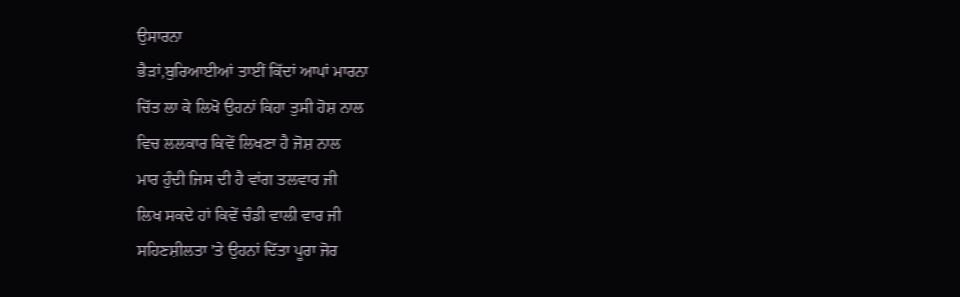ਉਸਾਰਨਾ
ਭੈੜਾਂ,ਬੁਰਿਆਈਆਂ ਤਾਈਂ ਕਿੱਦਾਂ ਆਪਾਂ ਮਾਰਨਾ
ਚਿੱਤ ਲਾ ਕੇ ਲਿਖੋ ਉਹਨਾਂ ਕਿਹਾ ਤੁਸੀ ਹੋਸ਼ ਨਾਲ
ਵਿਚ ਲਲਕਾਰ ਕਿਵੇਂ ਲਿਖਣਾ ਹੈ ਜੋਸ਼ ਨਾਲ
ਮਾਰ ਹੁੰਦੀ ਜਿਸ ਦੀ ਹੈ ਵਾਂਗ ਤਲਵਾਰ ਜੀ
ਲਿਖ ਸਕਦੇ ਹਾਂ ਕਿਵੇਂ ਚੰਡੀ ਵਾਲੀ ਵਾਰ ਜੀ
ਸਹਿਣਸ਼ੀਲਤਾ 'ਤੇ ਉਹਨਾਂ ਦਿੱਤਾ ਪੂਰਾ ਜੋਰ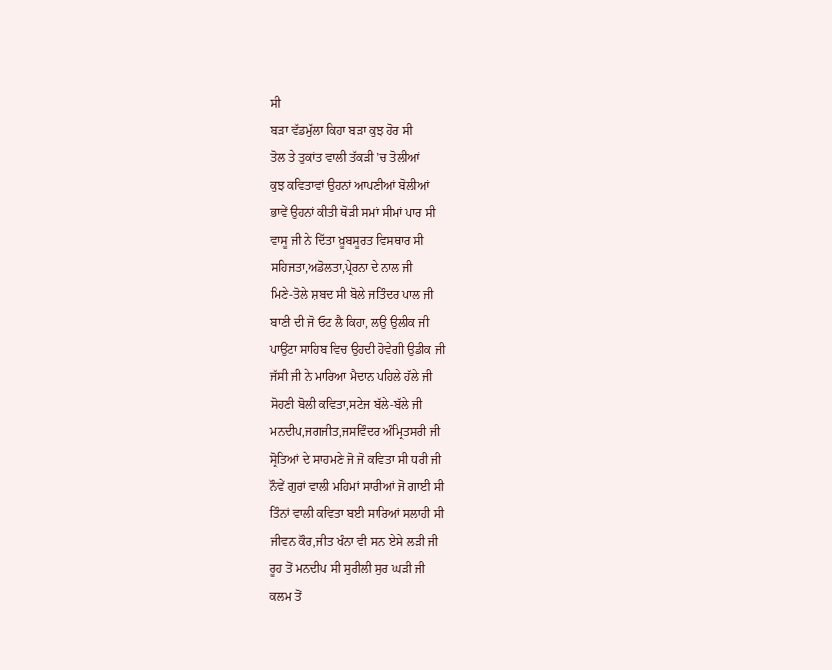ਸੀ
ਬੜਾ ਵੱਡਮੁੱਲਾ ਕਿਹਾ ਬੜਾ ਕੁਝ ਹੋਰ ਸੀ
ਤੋਲ ਤੇ ਤੁਕਾਂਤ ਵਾਲੀ ਤੱਕੜੀ 'ਚ ਤੋਲੀਆਂ
ਕੁਝ ਕਵਿਤਾਵਾਂ ਉਹਨਾਂ ਆਪਣੀਆਂ ਬੋਲੀਆਂ
ਭਾਵੇਂ ਉਹਨਾਂ ਕੀਤੀ ਥੋੜੀ ਸਮਾਂ ਸੀਮਾਂ ਪਾਰ ਸੀ
ਵਾਸੂ ਜੀ ਨੇ ਦਿੱਤਾ ਖ਼ੂਬਸੂਰਤ ਵਿਸਥਾਰ ਸੀ
ਸਹਿਜਤਾ,ਅਡੋਲਤਾ,ਪ੍ਰੇਰਨਾ ਦੇ ਨਾਲ ਜੀ
ਮਿਣੇ-ਤੋਲੇ ਸ਼ਬਦ ਸੀ ਬੋਲੇ ਜਤਿੰਦਰ ਪਾਲ ਜੀ
ਬਾਣੀ ਦੀ ਜੋ ਓਟ ਲੈ ਕਿਹਾ, ਲਉ ਉਲੀਕ ਜੀ
ਪਾਉਂਟਾ ਸਾਹਿਬ ਵਿਚ ਉਹਦੀ ਹੋਵੇਗੀ ਉਡੀਕ ਜੀ
ਜੱਸੀ ਜੀ ਨੇ ਮਾਰਿਆ ਮੈਦਾਨ ਪਹਿਲੇ ਹੱਲੇ ਜੀ
ਸੋਹਣੀ ਬੋਲੀ ਕਵਿਤਾ,ਸਟੇਜ ਬੱਲੇ-ਬੱਲੇ ਜੀ
ਮਨਦੀਪ,ਜਗਜੀਤ,ਜਸਵਿੰਦਰ ਅੰਮ੍ਰਿਤਸਰੀ ਜੀ
ਸ੍ਰੋਤਿਆਂ ਦੇ ਸਾਹਮਣੇ ਜੋ ਜੋ ਕਵਿਤਾ ਸੀ ਧਰੀ ਜੀ
ਨੌਵੇਂ ਗੁਰਾਂ ਵਾਲੀ ਮਹਿਮਾਂ ਸਾਰੀਆਂ ਜੋ ਗਾਈ ਸੀ
ਤਿੰਨਾਂ ਵਾਲੀ ਕਵਿਤਾ ਬਈ ਸਾਰਿਆਂ ਸਲਾਹੀ ਸੀ
ਜੀਵਨ ਕੌਰ,ਜੀਤ ਖੰਨਾ ਵੀ ਸਨ ਏਸੇ ਲੜੀ ਜੀ
ਰੂਹ ਤੋਂ ਮਨਦੀਪ ਸੀ ਸੁਰੀਲੀ ਸੁਰ ਘੜੀ ਜੀ
ਕਲਮ ਤੋਂ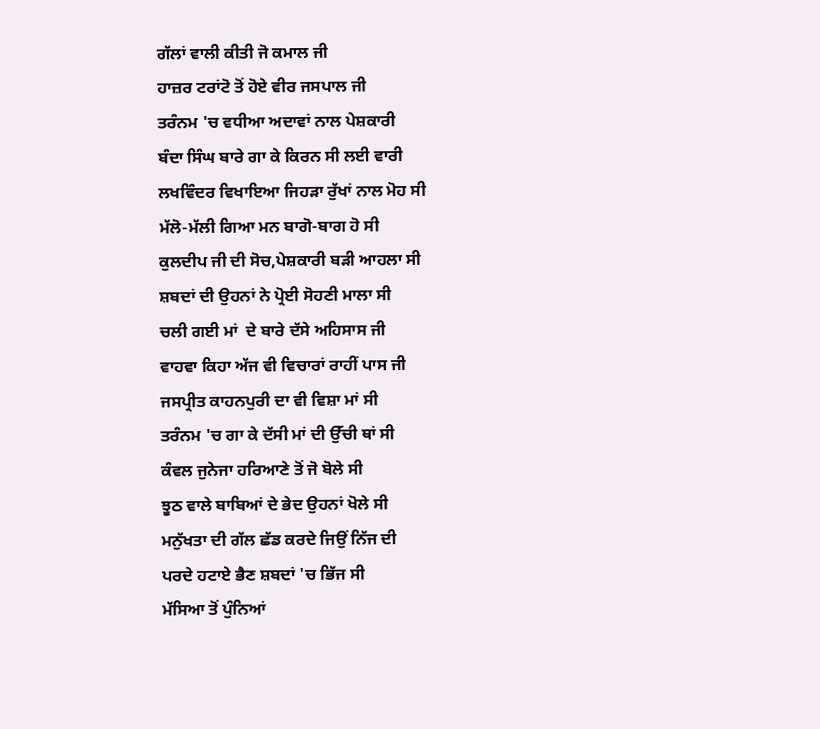ਗੱਲਾਂ ਵਾਲੀ ਕੀਤੀ ਜੋ ਕਮਾਲ ਜੀ
ਹਾਜ਼ਰ ਟਰਾਂਟੋ ਤੋਂ ਹੋਏ ਵੀਰ ਜਸਪਾਲ ਜੀ
ਤਰੰਨਮ 'ਚ ਵਧੀਆ ਅਦਾਵਾਂ ਨਾਲ ਪੇਸ਼ਕਾਰੀ
ਬੰਦਾ ਸਿੰਘ ਬਾਰੇ ਗਾ ਕੇ ਕਿਰਨ ਸੀ ਲਈ ਵਾਰੀ
ਲਖਵਿੰਦਰ ਵਿਖਾਇਆ ਜਿਹੜਾ ਰੁੱਖਾਂ ਨਾਲ ਮੋਹ ਸੀ
ਮੱਲੋ-ਮੱਲੀ ਗਿਆ ਮਨ ਬਾਗੋ-ਬਾਗ ਹੋ ਸੀ
ਕੁਲਦੀਪ ਜੀ ਦੀ ਸੋਚ,ਪੇਸ਼ਕਾਰੀ ਬੜੀ ਆਹਲਾ ਸੀ
ਸ਼ਬਦਾਂ ਦੀ ਉਹਨਾਂ ਨੇ ਪ੍ਰੋਈ ਸੋਹਣੀ ਮਾਲਾ ਸੀ
ਚਲੀ ਗਈ ਮਾਂ  ਦੇ ਬਾਰੇ ਦੱਸੇ ਅਹਿਸਾਸ ਜੀ
ਵਾਹਵਾ ਕਿਹਾ ਅੱਜ ਵੀ ਵਿਚਾਰਾਂ ਰਾਹੀਂ ਪਾਸ ਜੀ
ਜਸਪ੍ਰੀਤ ਕਾਹਨਪੁਰੀ ਦਾ ਵੀ ਵਿਸ਼ਾ ਮਾਂ ਸੀ
ਤਰੰਨਮ 'ਚ ਗਾ ਕੇ ਦੱਸੀ ਮਾਂ ਦੀ ਉੱਚੀ ਥਾਂ ਸੀ
ਕੰਵਲ ਜੁਨੇਜਾ ਹਰਿਆਣੇ ਤੋਂ ਜੋ ਬੋਲੇ ਸੀ
ਝੂਠ ਵਾਲੇ ਬਾਬਿਆਂ ਦੇ ਭੇਦ ਉਹਨਾਂ ਖੋਲੇ ਸੀ
ਮਨੁੱਖਤਾ ਦੀ ਗੱਲ ਛੱਡ ਕਰਦੇ ਜਿਉਂ ਨਿੱਜ ਦੀ
ਪਰਦੇ ਹਟਾਏ ਭੈਣ ਸ਼ਬਦਾਂ 'ਚ ਭਿੱਜ ਸੀ
ਮੱਸਿਆ ਤੋਂ ਪੁੰਨਿਆਂ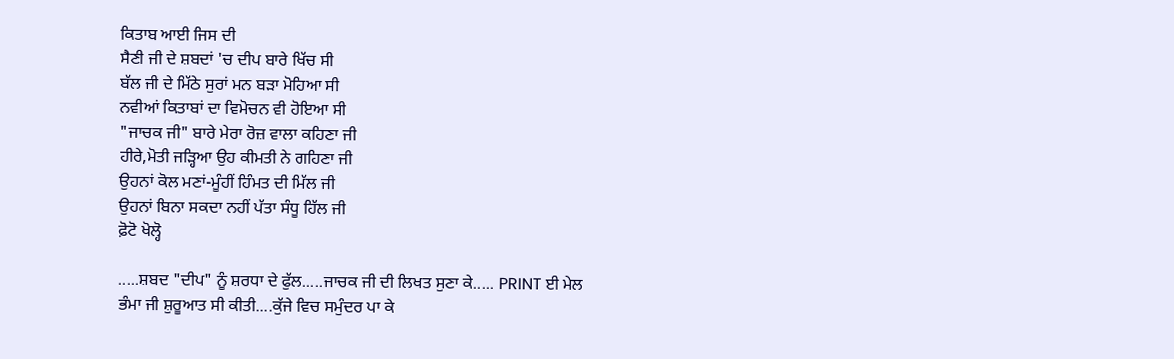ਕਿਤਾਬ ਆਈ ਜਿਸ ਦੀ
ਸੈਣੀ ਜੀ ਦੇ ਸ਼ਬਦਾਂ 'ਚ ਦੀਪ ਬਾਰੇ ਖਿੱਚ ਸੀ
ਬੱਲ ਜੀ ਦੇ ਮਿੱਠੇ ਸੁਰਾਂ ਮਨ ਬੜਾ ਮੋਹਿਆ ਸੀ
ਨਵੀਆਂ ਕਿਤਾਬਾਂ ਦਾ ਵਿਮੋਚਨ ਵੀ ਹੋਇਆ ਸੀ
"ਜਾਚਕ ਜੀ" ਬਾਰੇ ਮੇਰਾ ਰੋਜ਼ ਵਾਲਾ ਕਹਿਣਾ ਜੀ
ਹੀਰੇ,ਮੋਤੀ ਜੜ੍ਹਿਆ ਉਹ ਕੀਮਤੀ ਨੇ ਗਹਿਣਾ ਜੀ
ਉਹਨਾਂ ਕੋਲ ਮਣਾਂ-ਮੂੰਹੀਂ ਹਿੰਮਤ ਦੀ ਮਿੱਲ ਜੀ
ਉਹਨਾਂ ਬਿਨਾ ਸਕਦਾ ਨਹੀਂ ਪੱਤਾ ਸੰਧੂ ਹਿੱਲ ਜੀ
ਫ਼ੋਟੋ ਖੋਲ੍ਹੋ

.....ਸ਼ਬਦ "ਦੀਪ" ਨੂੰ ਸ਼ਰਧਾ ਦੇ ਫੁੱਲ.....ਜਾਚਕ ਜੀ ਦੀ ਲਿਖਤ ਸੁਣਾ ਕੇ..... PRINT ਈ ਮੇਲ
ਭੰਮਾ ਜੀ ਸ਼ੁਰੂਆਤ ਸੀ ਕੀਤੀ....ਕੁੱਜੇ ਵਿਚ ਸਮੁੰਦਰ ਪਾ ਕੇ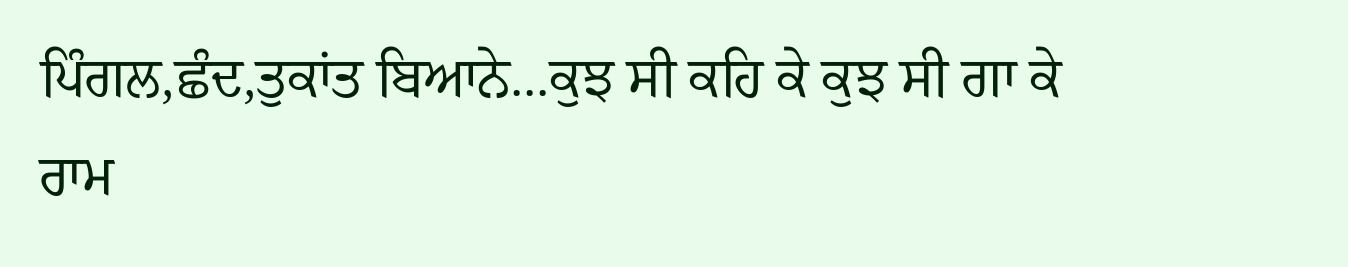ਪਿੰਗਲ,ਛੰਦ,ਤੁਕਾਂਤ ਬਿਆਨੇ...ਕੁਝ ਸੀ ਕਹਿ ਕੇ ਕੁਝ ਸੀ ਗਾ ਕੇ
ਰਾਮ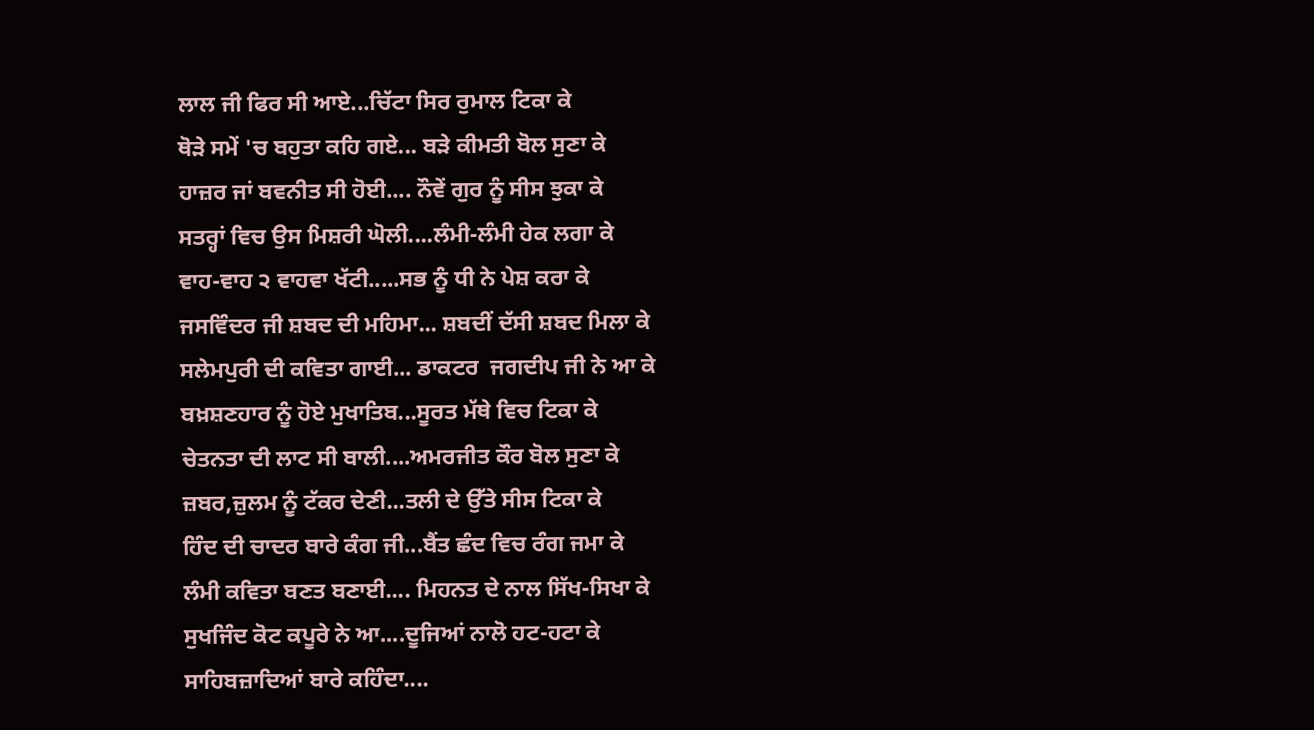ਲਾਲ ਜੀ ਫਿਰ ਸੀ ਆਏ...ਚਿੱਟਾ ਸਿਰ ਰੁਮਾਲ ਟਿਕਾ ਕੇ
ਥੋੜੇ ਸਮੇਂ 'ਚ ਬਹੁਤਾ ਕਹਿ ਗਏ... ਬੜੇ ਕੀਮਤੀ ਬੋਲ ਸੁਣਾ ਕੇ
ਹਾਜ਼ਰ ਜਾਂ ਬਵਨੀਤ ਸੀ ਹੋਈ.... ਨੌਵੇਂ ਗੁਰ ਨੂੰ ਸੀਸ ਝੁਕਾ ਕੇ
ਸਤਰ੍ਹਾਂ ਵਿਚ ਉਸ ਮਿਸ਼ਰੀ ਘੋਲੀ....ਲੰਮੀ-ਲੰਮੀ ਹੇਕ ਲਗਾ ਕੇ
ਵਾਹ-ਵਾਹ ੨ ਵਾਹਵਾ ਖੱਟੀ.....ਸਭ ਨੂੰ ਧੀ ਨੇ ਪੇਸ਼ ਕਰਾ ਕੇ
ਜਸਵਿੰਦਰ ਜੀ ਸ਼ਬਦ ਦੀ ਮਹਿਮਾ... ਸ਼ਬਦੀਂ ਦੱਸੀ ਸ਼ਬਦ ਮਿਲਾ ਕੇ
ਸਲੇਮਪੁਰੀ ਦੀ ਕਵਿਤਾ ਗਾਈ... ਡਾਕਟਰ  ਜਗਦੀਪ ਜੀ ਨੇ ਆ ਕੇ
ਬਖ਼ਸ਼ਣਹਾਰ ਨੂੰ ਹੋਏ ਮੁਖਾਤਿਬ...ਸੂਰਤ ਮੱਥੇ ਵਿਚ ਟਿਕਾ ਕੇ
ਚੇਤਨਤਾ ਦੀ ਲਾਟ ਸੀ ਬਾਲੀ....ਅਮਰਜੀਤ ਕੌਰ ਬੋਲ ਸੁਣਾ ਕੇ
ਜ਼ਬਰ,ਜ਼ੁਲਮ ਨੂੰ ਟੱਕਰ ਦੇਣੀ...ਤਲੀ ਦੇ ਉੱਤੇ ਸੀਸ ਟਿਕਾ ਕੇ
ਹਿੰਦ ਦੀ ਚਾਦਰ ਬਾਰੇ ਕੰਗ ਜੀ...ਬੈਂਤ ਛੰਦ ਵਿਚ ਰੰਗ ਜਮਾ ਕੇ
ਲੰਮੀ ਕਵਿਤਾ ਬਣਤ ਬਣਾਈ.... ਮਿਹਨਤ ਦੇ ਨਾਲ ਸਿੱਖ-ਸਿਖਾ ਕੇ
ਸੁਖਜਿੰਦ ਕੋਟ ਕਪੂਰੇ ਨੇ ਆ....ਦੂਜਿਆਂ ਨਾਲੋ ਹਟ-ਹਟਾ ਕੇ
ਸਾਹਿਬਜ਼ਾਦਿਆਂ ਬਾਰੇ ਕਹਿੰਦਾ....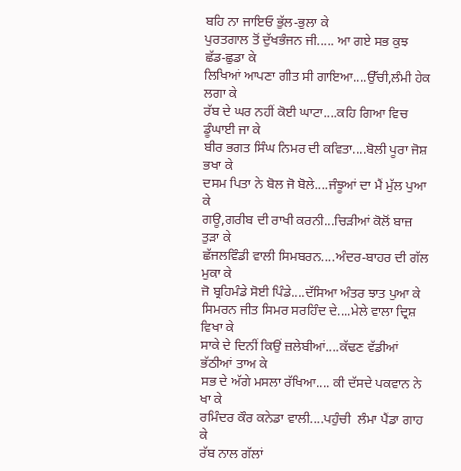ਬਹਿ ਨਾ ਜਾਇਓ ਭੁੱਲ-ਭੁਲਾ ਕੇ
ਪੁਰਤਗਾਲ ਤੋਂ ਦੁੱਖਭੰਜਨ ਜੀ..... ਆ ਗਏ ਸਭ ਕੁਝ ਛੱਡ-ਛੁਡਾ ਕੇ
ਲਿਖਿਆਂ ਆਪਣਾ ਗੀਤ ਸੀ ਗਾਇਆ....ਉੱਚੀ,ਲੰਮੀ ਹੇਕ ਲਗਾ ਕੇ
ਰੱਬ ਦੇ ਘਰ ਨਹੀਂ ਕੋਈ ਘਾਟਾ....ਕਹਿ ਗਿਆ ਵਿਚ ਡੂੰਘਾਈ ਜਾ ਕੇ
ਬੀਰ ਭਗਤ ਸਿੰਘ ਨਿਮਰ ਦੀ ਕਵਿਤਾ....ਬੋਲੀ ਪੂਰਾ ਜੋਸ਼ ਭਖਾ ਕੇ
ਦਸਮ ਪਿਤਾ ਨੇ ਬੋਲ ਜੋ ਬੋਲੇ....ਜੰਝੂਆਂ ਦਾ ਮੈਂ ਮੁੱਲ ਪੁਆ ਕੇ
ਗਊ,ਗਰੀਬ ਦੀ ਰਾਖੀ ਕਰਨੀ...ਚਿੜੀਆਂ ਕੋਲੋਂ ਬਾਜ਼ ਤੁੜਾ ਕੇ
ਛੱਜਲਵਿੰਡੀ ਵਾਲੀ ਸਿਮਬਰਨ....ਅੰਦਰ-ਬਾਹਰ ਦੀ ਗੱਲ ਮੁਕਾ ਕੇ
ਜੋ ਬ੍ਰਹਿਮੰਡੇ ਸੋਈ ਪਿੰਡੇ....ਦੱਸਿਆ ਅੰਤਰ ਝਾਤ ਪੁਆ ਕੇ
ਸਿਮਰਨ ਜੀਤ ਸਿਮਰ ਸਰਹਿੰਦ ਦੇ....ਮੇਲੇ ਵਾਲਾ ਦ੍ਰਿਸ਼ ਵਿਖਾ ਕੇ
ਸਾਕੇ ਦੇ ਦਿਨੀਂ ਕਿਉਂ ਜ਼ਲੇਬੀਆਂ....ਕੱਢਣ ਵੱਡੀਆਂ ਭੱਠੀਆਂ ਤਾਅ ਕੇ
ਸਭ ਦੇ ਅੱਗੇ ਮਸਲਾ ਰੱਖਿਆ.... ਕੀ ਦੱਸਦੇ ਪਕਵਾਨ ਨੇ ਖਾ ਕੇ
ਰਮਿੰਦਰ ਕੌਰ ਕਨੇਡਾ ਵਾਲੀ....ਪਹੁੰਚੀ  ਲੰਮਾ ਪੈਂਡਾ ਗਾਹ ਕੇ
ਰੱਬ ਨਾਲ ਗੱਲਾਂ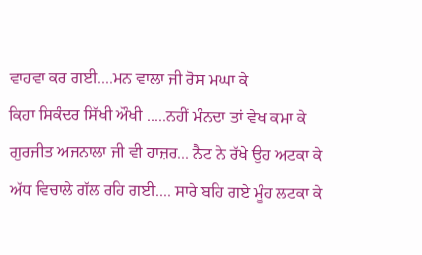ਵਾਹਵਾ ਕਰ ਗਈ....ਮਨ ਵਾਲਾ ਜੀ ਰੋਸ ਮਘਾ ਕੇ
ਕਿਹਾ ਸਿਕੰਦਰ ਸਿੱਖੀ ਔਖੀ .....ਨਹੀਂ ਮੰਨਦਾ ਤਾਂ ਵੇਖ ਕਮਾ ਕੇ
ਗੁਰਜੀਤ ਅਜਨਾਲਾ ਜੀ ਵੀ ਹਾਜ਼ਰ... ਨੈਟ ਨੇ ਰੱਖੇ ਉਹ ਅਟਕਾ ਕੇ
ਅੱਧ ਵਿਚਾਲੇ ਗੱਲ ਰਹਿ ਗਈ.... ਸਾਰੇ ਬਹਿ ਗਏ ਮੂੰਹ ਲਟਕਾ ਕੇ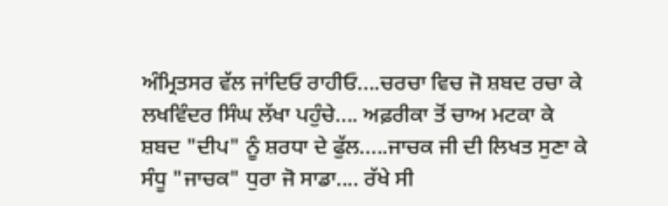ਅੰਮ੍ਰਿਤਸਰ ਵੱਲ ਜਾਂਦਿਓ ਰਾਹੀਓ....ਚਰਚਾ ਵਿਚ ਜੋ ਸ਼ਬਦ ਰਚਾ ਕੇ
ਲਖਵਿੰਦਰ ਸਿੰਘ ਲੱਖਾ ਪਹੁੰਚੇ.... ਅਫ਼ਰੀਕਾ ਤੋਂ ਚਾਅ ਮਟਕਾ ਕੇ
ਸ਼ਬਦ "ਦੀਪ" ਨੂੰ ਸ਼ਰਧਾ ਦੇ ਫੁੱਲ.....ਜਾਚਕ ਜੀ ਦੀ ਲਿਖਤ ਸੁਣਾ ਕੇ
ਸੰਧੂ "ਜਾਚਕ" ਧੁਰਾ ਜੋ ਸਾਡਾ.... ਰੱਖੇ ਸੀ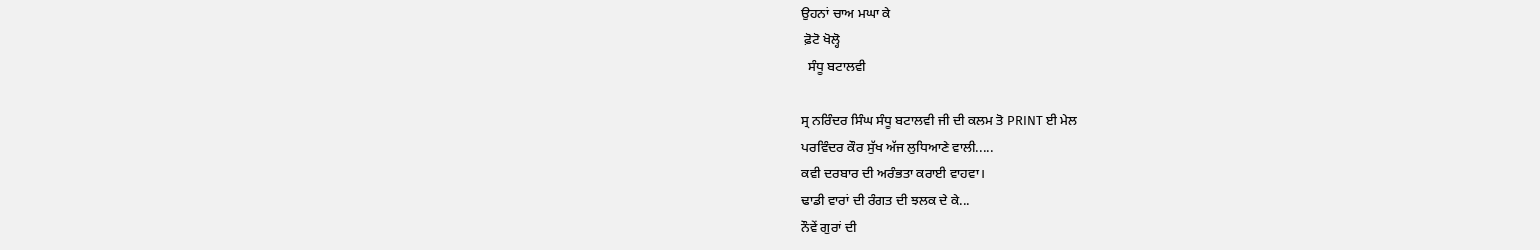ਉਹਨਾਂ ਚਾਅ ਮਘਾ ਕੇ
 ਫ਼ੋਟੋ ਖੋਲ੍ਹੋ
  ਸੰਧੂ ਬਟਾਲਵੀ

ਸ੍ਰ ਨਰਿੰਦਰ ਸਿੰਘ ਸੰਧੂ ਬਟਾਲਵੀ ਜੀ ਦੀ ਕਲਮ ਤੋ PRINT ਈ ਮੇਲ
ਪਰਵਿੰਦਰ ਕੌਰ ਸੁੱਖ ਅੱਜ ਲੁਧਿਆਣੇ ਵਾਲੀ.....
ਕਵੀ ਦਰਬਾਰ ਦੀ ਅਰੰਭਤਾ ਕਰਾਈ ਵਾਹਵਾ।
ਢਾਡੀ ਵਾਰਾਂ ਦੀ ਰੰਗਤ ਦੀ ਝਲਕ ਦੇ ਕੇ...
ਨੌਵੇਂ ਗੁਰਾਂ ਦੀ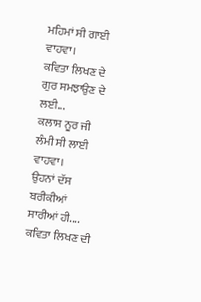ਮਹਿਮਾਂ ਸੀ ਗਾਈ ਵਾਹਵਾ।
ਕਵਿਤਾ ਲਿਖਣ ਦੇ ਗੁਰ ਸਮਝਾਉਣ ਦੇ ਲਈ...
ਕਲਾਸ ਨੂਰ ਜੀ ਲੰਮੀ ਸੀ ਲਾਈ ਵਾਹਵਾ।
ਉਹਨਾਂ ਦੱਸ ਬਰੀਕੀਆਂ ਸਾਰੀਆਂ ਹੀ....
ਕਵਿਤਾ ਲਿਖਣ ਦੀ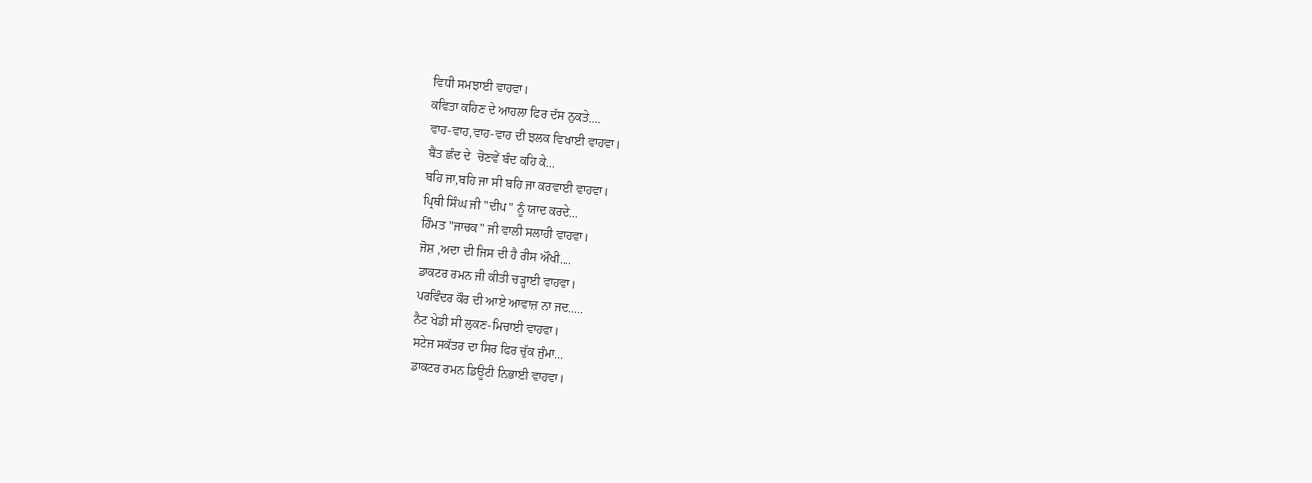ਵਿਧੀ ਸਮਝਾਈ ਵਾਹਵਾ।
ਕਵਿਤਾ ਕਹਿਣ ਦੇ ਆਹਲਾ ਫਿਰ ਦੱਸ ਨੁਕਤੇ....
ਵਾਹ-ਵਾਹ,ਵਾਹ-ਵਾਹ ਦੀ ਝਲਕ ਵਿਖਾਈ ਵਾਹਵਾ।
ਬੈਂਤ ਛੰਦ ਦੇ  ਚੋਣਵੇਂ ਬੰਦ ਕਹਿ ਕੇ...
ਬਹਿ ਜਾ,ਬਹਿ ਜਾ ਸੀ ਬਹਿ ਜਾ ਕਰਵਾਈ ਵਾਹਵਾ।
ਪ੍ਰਿਥੀ ਸਿੰਘ ਜੀ "ਦੀਪ" ਨੂੰ ਯਾਦ ਕਰਦੇ...
ਹਿੰਮਤ "ਜਾਚਕ" ਜੀ ਵਾਲੀ ਸਲਾਹੀ ਵਾਹਵਾ।
ਜੋਸ਼ ,ਅਦਾ ਦੀ ਜਿਸ ਦੀ ਹੈ ਰੀਸ ਔਖੀ....
ਡਾਕਟਰ ਰਮਨ ਜੀ ਕੀਤੀ ਚੜ੍ਹਾਈ ਵਾਹਵਾ।
ਪਰਵਿੰਦਰ ਕੌਰ ਦੀ ਆਏ ਆਵਾਜ਼ ਨਾ ਜਦ.....
ਨੈਟ ਖੇਡੀ ਸੀ ਲੁਕਣ-ਮਿਚਾਈ ਵਾਹਵਾ।
ਸਟੇਜ ਸਕੱਤਰ ਦਾ ਸਿਰ ਫਿਰ ਚੁੱਕ ਜੁੰਮਾ...
ਡਾਕਟਰ ਰਮਨ ਡਿਊਟੀ ਨਿਭਾਈ ਵਾਹਵਾ।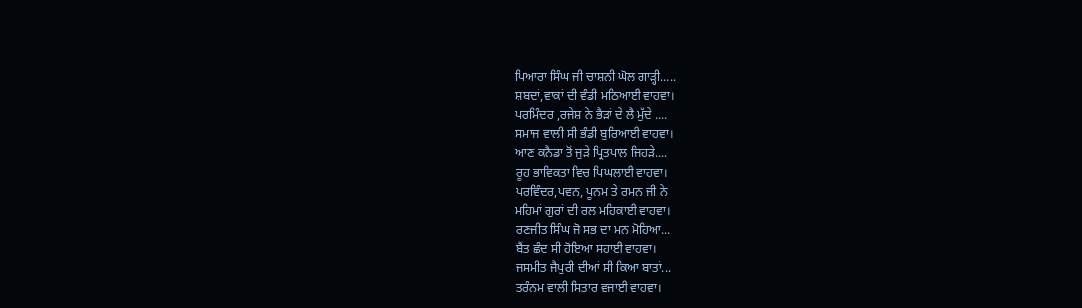ਪਿਆਰਾ ਸਿੰਘ ਜੀ ਚਾਸ਼ਨੀ ਘੋਲ ਗਾੜ੍ਹੀ.....
ਸ਼ਬਦਾਂ,ਵਾਕਾਂ ਦੀ ਵੰਡੀ ਮਠਿਆਈ ਵਾਹਵਾ।
ਪਰਮਿੰਦਰ ,ਰਜੇਸ਼ ਨੇ ਭੈੜਾਂ ਦੇ ਲੈ ਮੁੱਦੇ ....
ਸਮਾਜ ਵਾਲੀ ਸੀ ਭੰਡੀ ਬੁਰਿਆਈ ਵਾਹਵਾ।
ਆਣ ਕਨੈਡਾ ਤੋਂ ਜੁੜੇ ਪ੍ਰਿਤਪਾਲ ਜਿਹੜੇ....
ਰੂਹ ਭਾਵਿਕਤਾ ਵਿਚ ਪਿਘਲਾਈ ਵਾਹਵਾ।
ਪਰਵਿੰਦਰ,ਪਵਨ, ਪੂਨਮ ਤੇ ਰਮਨ ਜੀ ਨੇ
ਮਹਿਮਾਂ ਗੁਰਾਂ ਦੀ ਰਲ ਮਹਿਕਾਈ ਵਾਹਵਾ।
ਰਣਜੀਤ ਸਿੰਘ ਜੋ ਸਭ ਦਾ ਮਨ ਮੋਹਿਆ...
ਬੈਂਤ ਛੰਦ ਸੀ ਹੋਇਆ ਸਹਾਈ ਵਾਹਵਾ।
ਜਸਮੀਤ ਜੈਪੁਰੀ ਦੀਆਂ ਸੀ ਕਿਆ ਬਾਤਾਂ...
ਤਰੰਨਮ ਵਾਲੀ ਸਿਤਾਰ ਵਜਾਈ ਵਾਹਵਾ।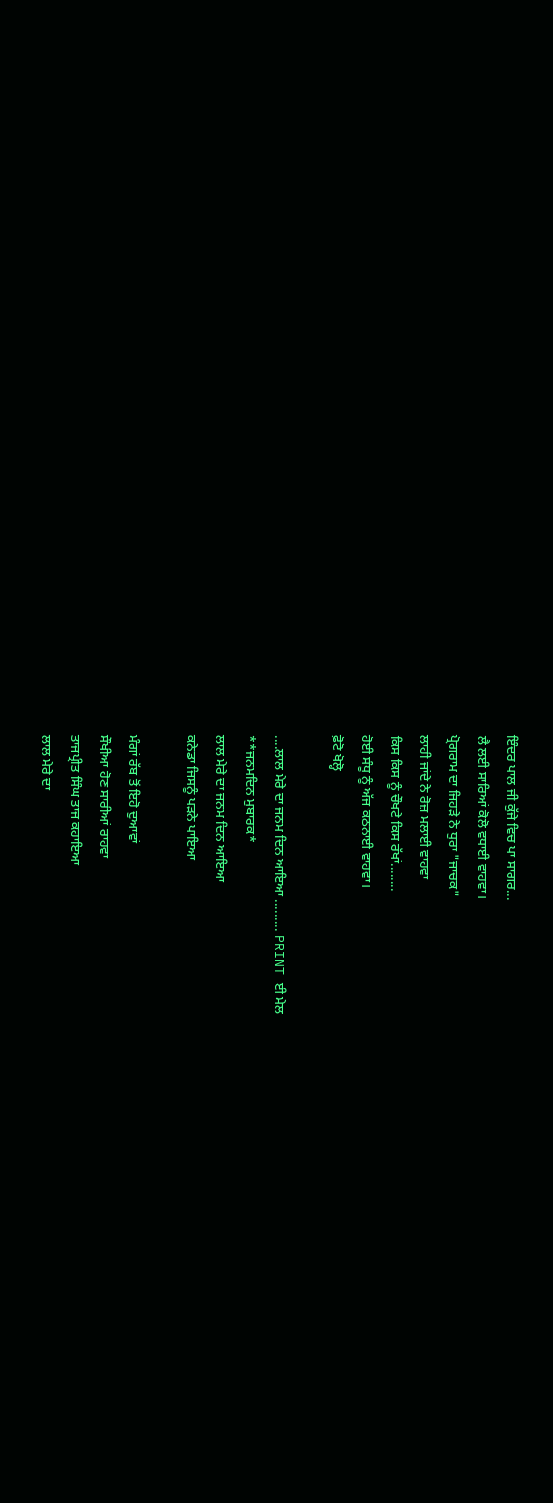ਇੰਦਰ ਪਾਲ ਜੀ ਕੁੱਜੇ ਵਿਚ ਪਾ ਸਾਗਰ...
ਲੈ ਲਈ ਸਾਰਿਆਂ ਕੋਲੋ ਵਧਾਈ ਵਾਹਵਾ।
ਪ੍ਰੋਗਰਾਮ ਦਾ ਜਿਹੜੇ ਨੇ ਧੁਰਾ "ਜਾਚਕ"
ਲਾਹੀ ਜਾਂਦੇ ਨੇ ਰੋਜ਼ ਮਲਾਈ ਵਾਹਵਾ
ਕਿਸ ਕਿਸ ਨੂੰ ਚੌਖਟੇ ਕਿਸ ਰੱਖਾਂ........
ਹੋਈ ਸੰਧੂ ਨੂੰ ਅੱਜ ਕਠਨਾਈ ਵਾਹਵਾ।
ਫ਼ੋਟੋ ਖੋਲ੍ਹੋ

....ਲਾਲ ਮੇਰੇ ਦਾ ਜਨਮ ਦਿਨ ਆਇਆ ......... PRINT ਈ ਮੇਲ
**ਜਨਮਦਿਨ ਮੁਬਾਰਕ*
ਲਾਲ ਮੇਰੇ ਦਾ ਜਨਮ ਦਿਨ ਆਇਆ
ਕਨੇਡਾ ਜਿਸਨੂੰ ਪੜਨੇ ਪਾਇਆ

ਮੰਗਾਂ ਰੱਬ ਤੋਂ ਇਹੋ ਦੁਆਵਾਂ
ਸੌਖੀਆ ਹੋਣ ਸਾਰੀਆਂ ਰਾਹਵਾ
ਤਾਜਪ੍ਰੀਤ ਸਿੰਘ ਤਾਜ ਕਹਾਇਆ
ਲਾਲ ਮੇਰੇ ਦਾ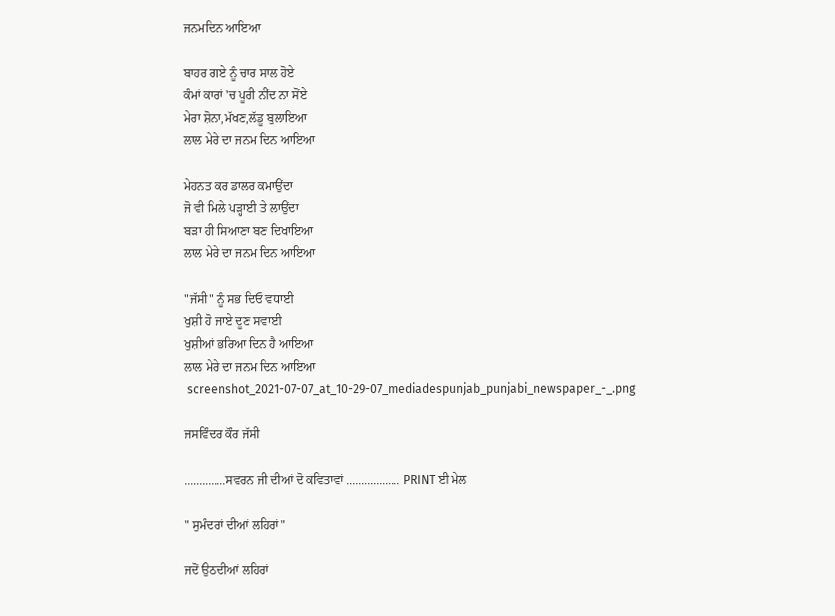ਜਨਮਦਿਨ ਆਇਆ

ਬਾਹਰ ਗਏ ਨੂੰ ਚਾਰ ਸਾਲ ਹੋਏ
ਕੰਮਾਂ ਕਾਰਾਂ 'ਚ ਪੂਰੀ ਨੀਂਦ ਨਾ ਸੋਂਏ
ਮੇਰਾ ਸ਼ੋਨਾ,ਮੱਖਣ,ਲੱਡੂ ਬੁਲਾਇਆ
ਲਾਲ ਮੇਰੇ ਦਾ ਜਨਮ ਦਿਨ ਆਇਆ

ਮੇਹਨਤ ਕਰ ਡਾਲਰ ਕਮਾਉਂਦਾ
ਜੋ ਵੀ ਮਿਲੇ ਪੜ੍ਹਾਈ ਤੇ ਲਾਉਂਦਾ
ਬੜਾ ਹੀ ਸਿਆਣਾ ਬਣ ਦਿਖਾਇਆ
ਲਾਲ ਮੇਰੇ ਦਾ ਜਨਮ ਦਿਨ ਆਇਆ

"ਜੱਸੀ" ਨੂੰ ਸਭ ਦਿਓ ਵਧਾਈ
ਖੁਸ਼ੀ ਹੋ ਜਾਏ ਦੂਣ ਸਵਾਈ
ਖੁਸ਼ੀਆਂ ਭਰਿਆ ਦਿਨ ਹੈ ਆਇਆ
ਲਾਲ ਮੇਰੇ ਦਾ ਜਨਮ ਦਿਨ ਆਇਆ
 screenshot_2021-07-07_at_10-29-07_mediadespunjab_punjabi_newspaper_-_.png

ਜਸਵਿੰਦਰ ਕੌਰ ਜੱਸੀ

..............ਸਵਰਨ ਜੀ ਦੀਆਂ ਦੋ ਕਵਿਤਾਵਾਂ .................. PRINT ਈ ਮੇਲ

" ਸੁਮੰਦਰਾਂ ਦੀਆਂ ਲਹਿਰਾਂ"

ਜਦੋਂ ਉਠਦੀਆਂ ਲਹਿਰਾਂ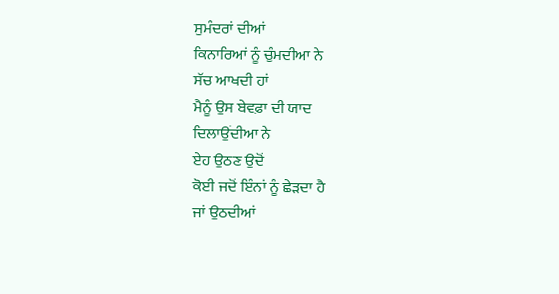ਸੁਮੰਦਰਾਂ ਦੀਆਂ
ਕਿਨਾਰਿਆਂ ਨੂੰ ਚੁੰਮਦੀਆ ਨੇ
ਸੱਚ ਆਖਦੀ ਹਾਂ
ਮੈਨੂੰ ਉਸ ਬੇਵਫ਼ਾ ਦੀ ਯਾਦ
ਦਿਲਾਉਂਦੀਆ ਨੇ
ਏਹ ਉਠਣ ਉਦੋਂ
ਕੋਈ ਜਦੋਂ ਇੰਨਾਂ ਨੂੰ ਛੇੜਦਾ ਹੈ
ਜਾਂ ਉਠਦੀਆਂ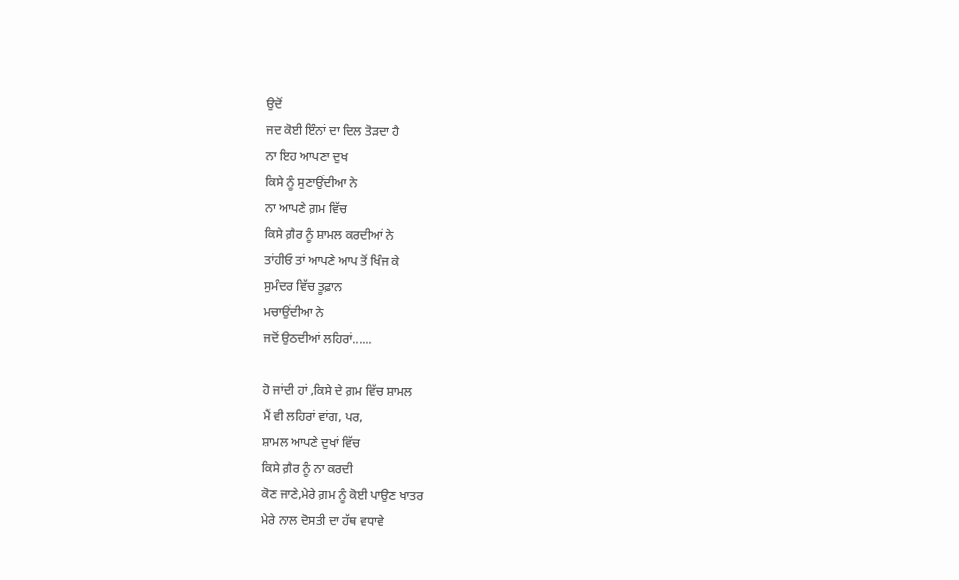ਉਦੋਂ
ਜਦ ਕੋਈ ਇੰਨਾਂ ਦਾ ਦਿਲ ਤੋੜਦਾ ਹੈ
ਨਾ ਇਹ ਆਪਣਾ ਦੁਖ
ਕਿਸੇ ਨੂੰ ਸੁਣਾਉਂਦੀਆ ਨੇ
ਨਾ ਆਪਣੇ ਗ਼ਮ ਵਿੱਚ
ਕਿਸੇ ਗ਼ੈਰ ਨੂੰ ਸ਼ਾਮਲ ਕਰਦੀਆਂ ਨੇ
ਤਾਂਹੀਓ ਤਾਂ ਆਪਣੇ ਆਪ ਤੋਂ ਖਿੰਜ ਕੇ
ਸੁਮੰਦਰ ਵਿੱਚ ਤੂਫ਼ਾਨ
ਮਚਾਉਂਦੀਆ ਨੇ
ਜਦੋਂ ਉਠਦੀਆਂ ਲਹਿਰਾਂ......

ਹੋ ਜਾਂਦੀ ਹਾਂ ,ਕਿਸੇ ਦੇ ਗ਼ਮ ਵਿੱਚ ਸ਼ਾਮਲ
ਮੈਂ ਵੀ ਲਹਿਰਾਂ ਵਾਂਗ, ਪਰ,
ਸ਼ਾਮਲ ਆਪਣੇ ਦੁਖਾਂ ਵਿੱਚ
ਕਿਸੇ ਗ਼ੈਰ ਨੂੰ ਨਾ ਕਰਦੀ
ਕੋਣ ਜਾਣੇ,ਮੇਰੇ ਗ਼ਮ ਨੂੰ ਕੋਈ ਪਾਉਣ ਖਾਤਰ
ਮੇਰੇ ਨਾਲ ਦੋਸਤੀ ਦਾ ਹੱਥ ਵਧਾਵੇ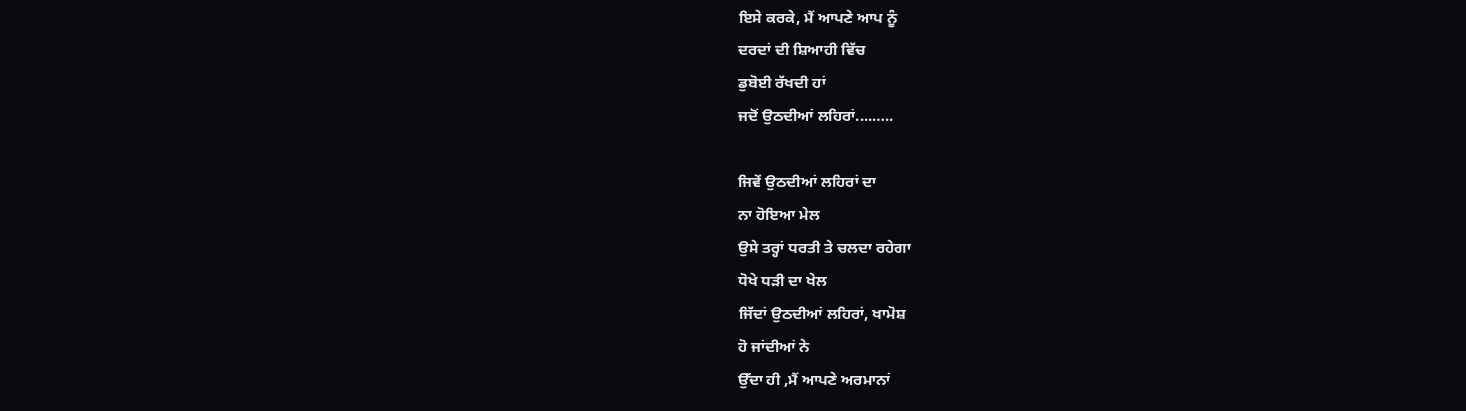ਇਸੇ ਕਰਕੇ, ਮੈਂ ਆਪਣੇ ਆਪ ਨੂੰ
ਦਰਦਾਂ ਦੀ ਸ਼ਿਆਹੀ ਵਿੱਚ
ਡੁਬੋਈ ਰੱਖਦੀ ਹਾਂ
ਜਦੋਂ ਉਠਦੀਆਂ ਲਹਿਰਾਂ....…..

ਜਿਵੇਂ ਉਠਦੀਆਂ ਲਹਿਰਾਂ ਦਾ
ਨਾ ਹੋਇਆ ਮੇਲ
ਉਸੇ ਤਰ੍ਹਾਂ ਧਰਤੀ ਤੇ ਚਲਦਾ ਰਹੇਗਾ
ਧੋਖੇ ਧੜੀ ਦਾ ਖੇਲ
ਜਿੱਦਾਂ ਉਠਦੀਆਂ ਲਹਿਰਾਂ, ਖਾਮੋਸ਼
ਹੋ ਜਾਂਦੀਆਂ ਨੇ
ਉੱਦਾ ਹੀ ,ਮੈਂ ਆਪਣੇ ਅਰਮਾਨਾਂ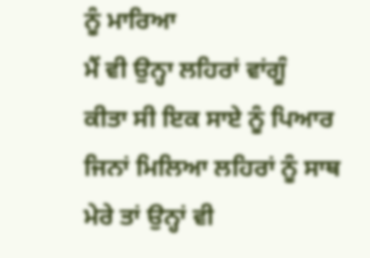ਨੂੰ ਮਾਰਿਆ
ਮੈਂ ਵੀ ਉਨ੍ਹਾ ਲਹਿਰਾਂ ਵਾਂਗੂੰ
ਕੀਤਾ ਸੀ ਇਕ ਸਾਏ ਨੂੰ ਪਿਆਰ
ਜਿਨਾਂ ਮਿਲਿਆ ਲਹਿਰਾਂ ਨੂੰ ਸਾਥ
ਮੇਰੇ ਤਾਂ ਉਨ੍ਹਾਂ ਵੀ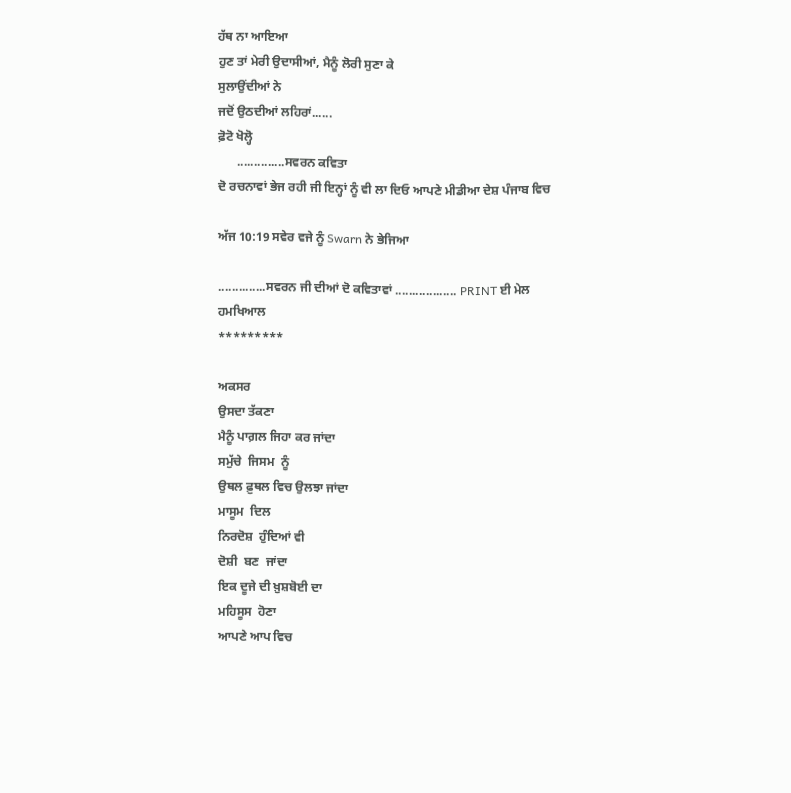ਹੱਥ ਨਾ ਆਇਆ
ਹੁਣ ਤਾਂ ਮੇਰੀ ਉਦਾਸੀਆਂ, ਮੈਨੂੰ ਲੋਰੀ ਸੁਣਾ ਕੇ
ਸੁਲਾਉਂਦੀਆਂ ਨੇ
ਜਦੋਂ ਉਠਦੀਆਂ ਲਹਿਰਾਂ......
ਫ਼ੋਟੋ ਖੋਲ੍ਹੋ
      ..............ਸਵਰਨ ਕਵਿਤਾ
ਦੋ ਰਚਨਾਵਾਂ ਭੇਜ ਰਹੀ ਜੀ ਇਨ੍ਹਾਂ ਨੂੰ ਵੀ ਲਾ ਦਿਓ ਆਪਣੇ ਮੀਡੀਆ ਦੇਸ਼ ਪੰਜਾਬ ਵਿਚ

ਅੱਜ 10:19 ਸਵੇਰ ਵਜੇ ਨੂੰ Swarn ਨੇ ਭੇਜਿਆ

..............ਸਵਰਨ ਜੀ ਦੀਆਂ ਦੋ ਕਵਿਤਾਵਾਂ .................. PRINT ਈ ਮੇਲ
ਹਮਖਿਆਲ
*********

ਅਕਸਰ
ਉਸਦਾ ਤੱਕਣਾ
ਮੈਨੂੰ ਪਾਗ਼ਲ ਜਿਹਾ ਕਰ ਜਾਂਦਾ
ਸਮੁੱਚੇ  ਜਿਸਮ  ਨੂੰ
ਉਥਲ ਫ਼ੁਥਲ ਵਿਚ ਉਲਝਾ ਜਾਂਦਾ
ਮਾਸੂਮ  ਦਿਲ
ਨਿਰਦੋਸ਼  ਹੁੰਦਿਆਂ ਵੀ
ਦੋਸ਼ੀ  ਬਣ  ਜਾਂਦਾ
ਇਕ ਦੂਜੇ ਦੀ ਖ਼ੁਸ਼ਬੋਈ ਦਾ
ਮਹਿਸੂਸ  ਹੋਣਾ
ਆਪਣੇ ਆਪ ਵਿਚ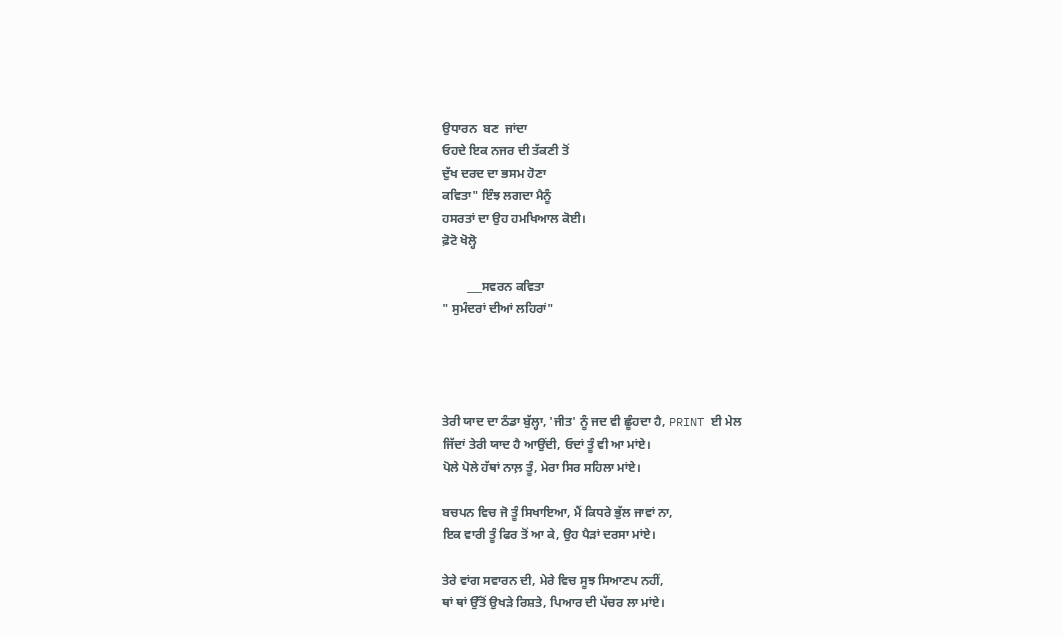ਉਧਾਰਨ  ਬਣ  ਜਾਂਦਾ
ਓਹਦੇ ਇਕ ਨਜਰ ਦੀ ਤੱਕਣੀ ਤੋਂ
ਦੁੱਖ ਦਰਦ ਦਾ ਭਸਮ ਹੋਣਾ
ਕਵਿਤਾ" ਇੰਝ ਲਗਦਾ ਮੈਨੂੰ
ਹਸਰਤਾਂ ਦਾ ਉਹ ਹਮਖਿਆਲ ਕੋਈ।
ਫ਼ੋਟੋ ਖੋਲ੍ਹੋ

        ___ਸਵਰਨ ਕਵਿਤਾ
" ਸੁਮੰਦਰਾਂ ਦੀਆਂ ਲਹਿਰਾਂ"




ਤੇਰੀ ਯਾਦ ਦਾ ਠੰਡਾ ਬੁੱਲ੍ਹਾ, 'ਜੀਤ' ਨੂੰ ਜਦ ਵੀ ਛੂੰਹਦਾ ਹੈ, PRINT ਈ ਮੇਲ
ਜਿੱਦਾਂ ਤੇਰੀ ਯਾਦ ਹੈ ਆਉਂਦੀ, ਓਦਾਂ ਤੂੰ ਵੀ ਆ ਮਾਂਏ।
ਪੋਲੇ ਪੋਲੇ ਹੱਥਾਂ ਨਾਲ਼ ਤੂੰ, ਮੇਰਾ ਸਿਰ ਸਹਿਲਾ ਮਾਂਏ।

ਬਚਪਨ ਵਿਚ ਜੋ ਤੂੰ ਸਿਖਾਇਆ, ਮੈਂ ਕਿਧਰੇ ਭੁੱਲ ਜਾਵਾਂ ਨਾ,
ਇਕ ਵਾਰੀ ਤੂੰ ਫਿਰ ਤੋਂ ਆ ਕੇ, ਉਹ ਪੈੜਾਂ ਦਰਸਾ ਮਾਂਏ।

ਤੇਰੇ ਵਾਂਗ ਸਵਾਰਨ ਦੀ, ਮੇਰੇ ਵਿਚ ਸੂਝ ਸਿਆਣਪ ਨਹੀਂ,
ਥਾਂ ਥਾਂ ਉੱਤੋਂ ਉਖੜੇ ਰਿਸ਼ਤੇ, ਪਿਆਰ ਦੀ ਪੱਚਰ ਲਾ ਮਾਂਏ।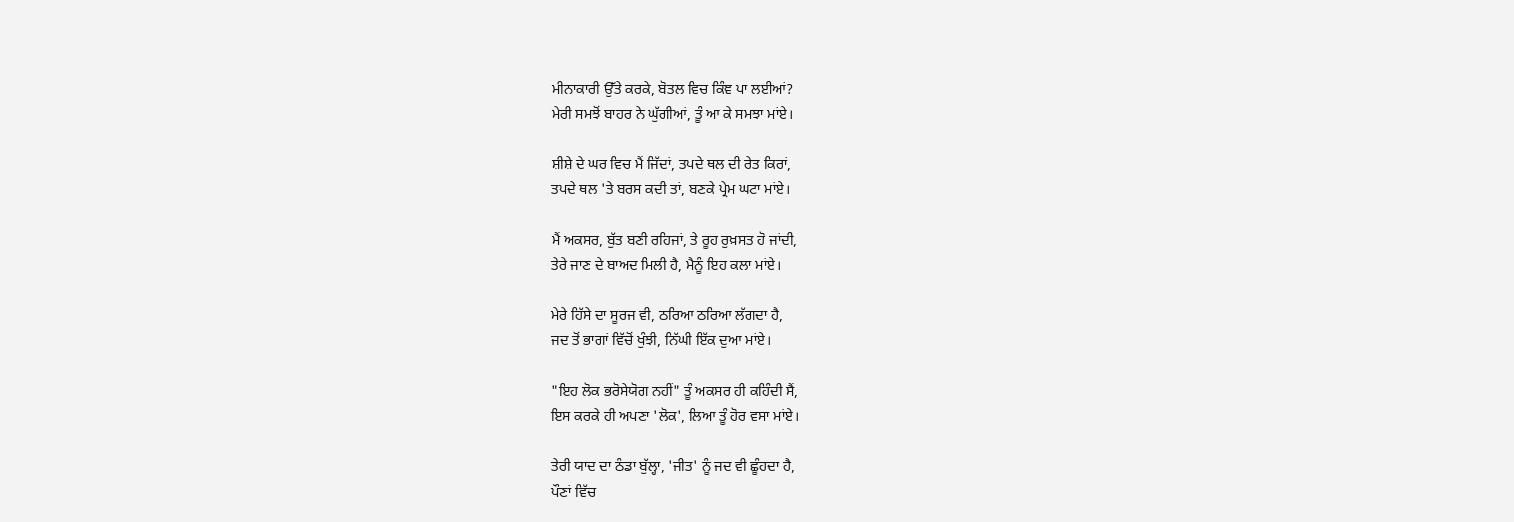ਮੀਨਾਕਾਰੀ ਉੱਤੇ ਕਰਕੇ, ਬੋਤਲ ਵਿਚ ਕਿੰਞ ਪਾ ਲਈਆਂ?
ਮੇਰੀ ਸਮਝੋਂ ਬਾਹਰ ਨੇ ਘੁੱਗੀਆਂ, ਤੂੰ ਆ ਕੇ ਸਮਝਾ ਮਾਂਏ।

ਸ਼ੀਸ਼ੇ ਦੇ ਘਰ ਵਿਚ ਮੈਂ ਜਿੱਦਾਂ, ਤਪਦੇ ਥਲ ਦੀ ਰੇਤ ਕਿਰਾਂ,
ਤਪਦੇ ਥਲ 'ਤੇ ਬਰਸ ਕਦੀ ਤਾਂ, ਬਣਕੇ ਪ੍ਰੇਮ ਘਟਾ ਮਾਂਏ।

ਮੈਂ ਅਕਸਰ, ਬੁੱਤ ਬਣੀ ਰਹਿਜਾਂ, ਤੇ ਰੂਹ ਰੁਖ਼ਸਤ ਹੋ ਜਾਂਦੀ,
ਤੇਰੇ ਜਾਣ ਦੇ ਬਾਅਦ ਮਿਲੀ ਹੈ, ਮੈਨੂੰ ਇਹ ਕਲਾ ਮਾਂਏ।

ਮੇਰੇ ਹਿੱਸੇ ਦਾ ਸੂਰਜ ਵੀ, ਠਰਿਆ ਠਰਿਆ ਲੱਗਦਾ ਹੈ,
ਜਦ ਤੋਂ ਭਾਗਾਂ ਵਿੱਚੋਂ ਖੁੰਝੀ, ਨਿੱਘੀ ਇੱਕ ਦੁਆ ਮਾਂਏ।

"ਇਹ ਲੋਕ ਭਰੋਸੇਯੋਗ ਨਹੀਂ" ਤੂੰ ਅਕਸਰ ਹੀ ਕਹਿੰਦੀ ਸੈਂ,
ਇਸ ਕਰਕੇ ਹੀ ਅਪਣਾ 'ਲੋਕ', ਲਿਆ ਤੂੰ ਹੋਰ ਵਸਾ ਮਾਂਏ।

ਤੇਰੀ ਯਾਦ ਦਾ ਠੰਡਾ ਬੁੱਲ੍ਹਾ, 'ਜੀਤ' ਨੂੰ ਜਦ ਵੀ ਛੂੰਹਦਾ ਹੈ,
ਪੌਣਾਂ ਵਿੱਚ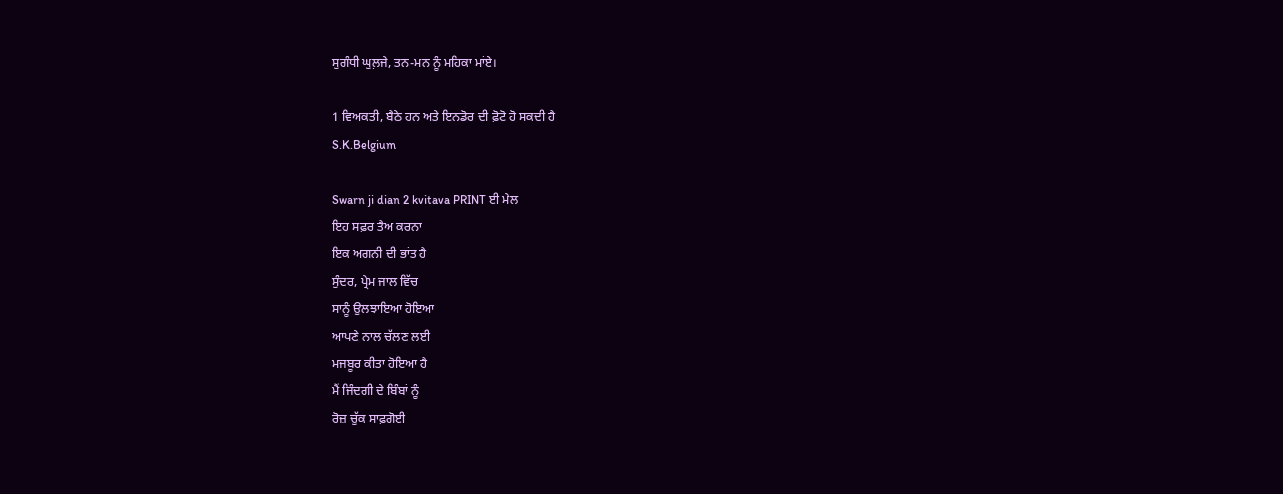ਸੁਗੰਧੀ ਘੁਲ਼ਜੇ, ਤਨ-ਮਨ ਨੂੰ ਮਹਿਕਾ ਮਾਂਏ।

1 ਵਿਅਕਤੀ, ਬੈਠੇ ਹਨ ਅਤੇ ਇਨਡੋਰ ਦੀ ਫ਼ੋਟੋ ਹੋ ਸਕਦੀ ਹੈ
S.K.Belgium

Swarn ji dian 2 kvitava PRINT ਈ ਮੇਲ
ਇਹ ਸਫ਼ਰ ਤੈਅ ਕਰਨਾ
ਇਕ ਅਗਨੀ ਦੀ ਭਾਂਤ ਹੈ
ਸੁੰਦਰ, ਪ੍ਰੇਮ ਜਾਲ ਵਿੱਚ
ਸਾਨੂੰ ਉਲਝਾਇਆ ਹੋਇਆ
ਆਪਣੇ ਨਾਲ ਚੱਲਣ ਲਈ
ਮਜਬੂਰ ਕੀਤਾ ਹੋਇਆ ਹੈ
ਮੈਂ ਜਿੰਦਗੀ ਦੇ ਬਿੰਬਾਂ ਨੂੰ
ਰੋਜ਼ ਚੁੱਕ ਸਾਫ਼ਗੋਈ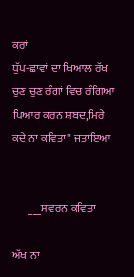ਕਰਾਂ
ਧੁੱਪ-ਛਾਵਾਂ ਦਾ ਖਿਆਲ ਰੱਖ
ਚੁਣ ਚੁਣ ਰੰਗਾਂ ਵਿਚ ਰੰਗਿਆ
ਪਿਆਰ ਕਰਨ ਸ਼ਬਦ,ਮਿਰੇ
ਕਦੇ ਨਾ ਕਵਿਤਾ" ਜਤਾਇਆ


       ___ਸਵਰਨ ਕਵਿਤਾ

ਅੱਖ ਨਾ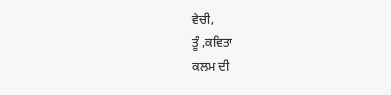ਵੇਚੀ,
ਤੂੰ ,ਕਵਿਤਾ
ਕਲਮ ਦੀ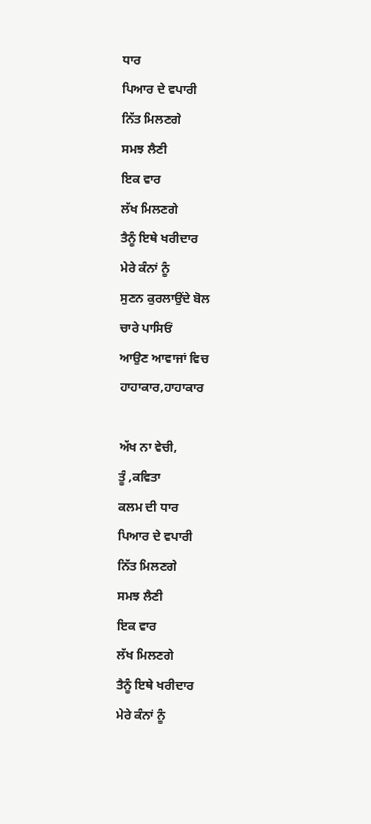ਧਾਰ
ਪਿਆਰ ਦੇ ਵਪਾਰੀ
ਨਿੱਤ ਮਿਲਣਗੇ
ਸਮਝ ਲੈਣੀ
ਇਕ ਵਾਰ
ਲੱਖ ਮਿਲਣਗੇ
ਤੈਨੂੰ ਇਥੇ ਖਰੀਦਾਰ
ਮੇਰੇ ਕੰਨਾਂ ਨੂੰ
ਸੁਣਨ ਕੁਰਲਾਉਂਦੇ ਬੋਲ
ਚਾਰੇ ਪਾਸਿਓਂ
ਆਉਣ ਆਵਾਜਾਂ ਵਿਚ
ਹਾਹਾਕਾਰ,ਹਾਹਾਕਾਰ

ਅੱਖ ਨਾ ਵੇਚੀ,
ਤੂੰ ,ਕਵਿਤਾ
ਕਲਮ ਦੀ ਧਾਰ
ਪਿਆਰ ਦੇ ਵਪਾਰੀ
ਨਿੱਤ ਮਿਲਣਗੇ
ਸਮਝ ਲੈਣੀ
ਇਕ ਵਾਰ
ਲੱਖ ਮਿਲਣਗੇ
ਤੈਨੂੰ ਇਥੇ ਖਰੀਦਾਰ
ਮੇਰੇ ਕੰਨਾਂ ਨੂੰ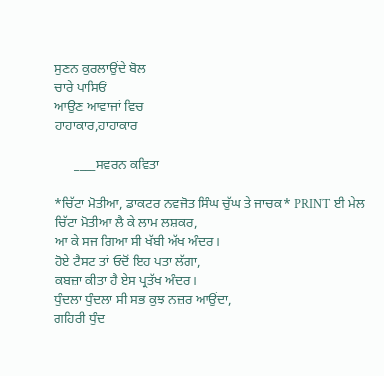ਸੁਣਨ ਕੁਰਲਾਉਂਦੇ ਬੋਲ
ਚਾਰੇ ਪਾਸਿਓਂ
ਆਉਣ ਆਵਾਜਾਂ ਵਿਚ
ਹਾਹਾਕਾਰ,ਹਾਹਾਕਾਰ

      ____ਸਵਰਨ ਕਵਿਤਾ

*ਚਿੱਟਾ ਮੋਤੀਆ, ਡਾਕਟਰ ਨਵਜੋਤ ਸਿੰਘ ਚੁੱਘ ਤੇ ਜਾਚਕ* PRINT ਈ ਮੇਲ
ਚਿੱਟਾ ਮੋਤੀਆ ਲੈ ਕੇ ਲਾਮ ਲਸ਼ਕਰ,
ਆ ਕੇ ਸਜ ਗਿਆ ਸੀ ਖੱਬੀ ਅੱਖ ਅੰਦਰ।
ਹੋਏ ਟੈਸਟ ਤਾਂ ਓਦੋਂ ਇਹ ਪਤਾ ਲੱਗਾ,
ਕਬਜ਼ਾ ਕੀਤਾ ਹੈ ਏਸ ਪ੍ਰਤੱਖ ਅੰਦਰ।
ਧੁੰਦਲਾ ਧੁੰਦਲਾ ਸੀ ਸਭ ਕੁਝ ਨਜ਼ਰ ਆਉਂਦਾ,
ਗਹਿਰੀ ਧੁੰਦ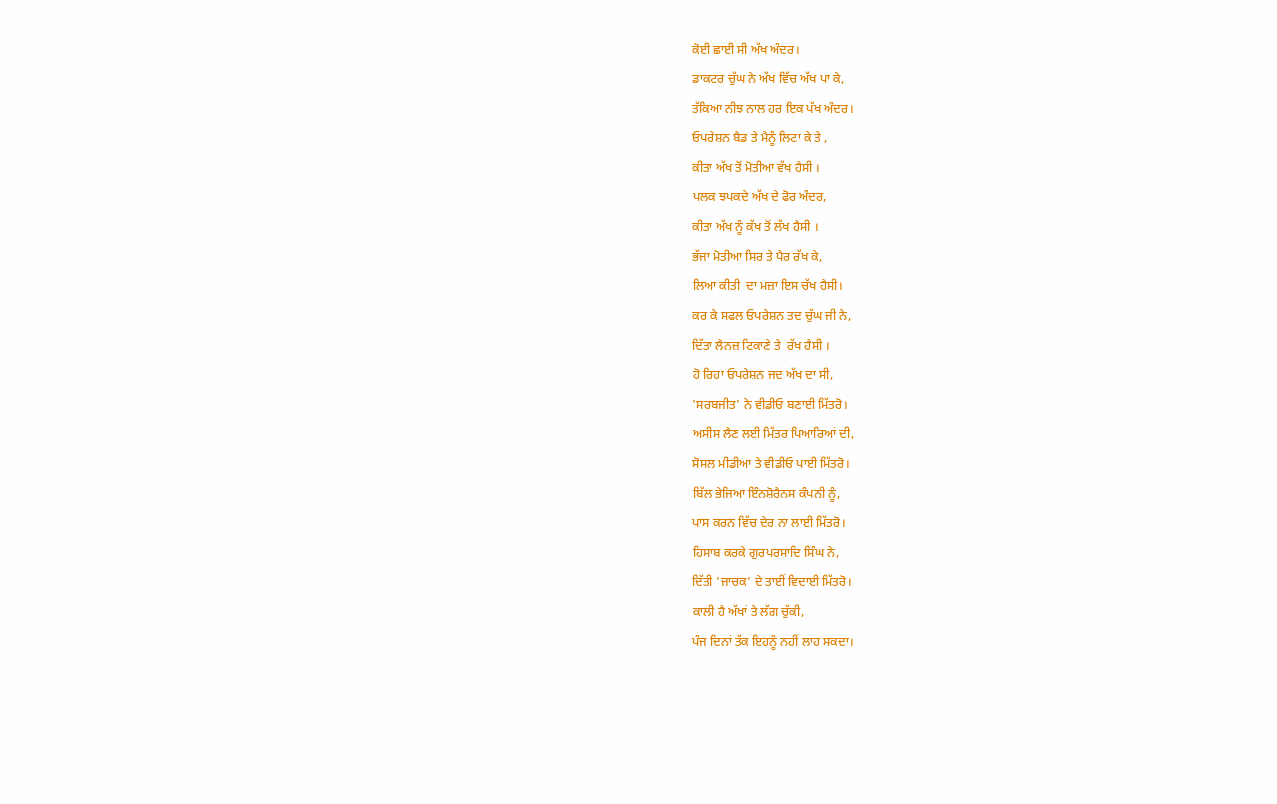ਕੋਈ ਛਾਈ ਸੀ ਅੱਖ ਅੰਦਰ।
ਡਾਕਟਰ ਚੁੱਘ ਨੇ ਅੱਖ ਵਿੱਚ ਅੱਖ ਪਾ ਕੇ,
ਤੱਕਿਆ ਨੀਝ ਨਾਲ ਹਰ ਇਕ ਪੱਖ ਅੰਦਰ।
ਓਪਰੇਸ਼ਨ ਬੈਡ ਤੇ ਮੈਨੂੰ ਲਿਟਾ ਕੇ ਤੇ ,
ਕੀਤਾ ਅੱਖ ਤੋਂ ਮੋਤੀਆ ਵੱਖ ਹੈਸੀ ।
ਪਲਕ ਝਪਕਦੇ ਅੱਖ ਦੇ ਫੋਰ ਅੰਦਰ,
ਕੀਤਾ ਅੱਖ ਨੂੰ ਕੱਖ ਤੋਂ ਲੱਖ ਹੈਸੀ ।
ਭੱਜਾ ਮੋਤੀਆ ਸਿਰ ਤੇ ਪੈਰ ਰੱਖ ਕੇ,
ਲਿਆ ਕੀਤੀ  ਦਾ ਮਜ਼ਾ ਇਸ ਚੱਖ ਹੈਸੀ।
ਕਰ ਕੇ ਸਫਲ ਓਪਰੇਸ਼ਨ ਤਦ ਚੁੱਘ ਜੀ ਨੇ,
ਦਿੱਤਾ ਲੈਨਜ਼ ਟਿਕਾਣੇ ਤੇ  ਰੱਖ ਹੈਸੀ ।
ਹੋ ਰਿਹਾ ਓਪਰੇਸ਼ਨ ਜਦ ਅੱਖ ਦਾ ਸੀ,
'ਸਰਬਜੀਤ' ਨੇ ਵੀਡੀਓ ਬਣਾਈ ਮਿੱਤਰੋ।
ਅਸੀਸ ਲੈਣ ਲਈ ਮਿੱਤਰ ਪਿਆਰਿਆਂ ਦੀ,
ਸੋਸਲ ਮੀਡੀਆ ਤੇ ਵੀਡੀਓ ਪਾਈ ਮਿੱਤਰੋ।
ਬਿੱਲ ਭੇਜਿਆ ਇੰਨਸ਼ੋਰੈਨਸ ਕੰਪਨੀ ਨੂੰ,
ਪਾਸ ਕਰਨ ਵਿੱਚ ਦੇਰ ਨਾ ਲਾਈ ਮਿੱਤਰੋ।
ਹਿਸਾਬ ਕਰਕੇ ਗੁਰਪਰਸਾਦਿ ਸਿੰਘ ਨੇ,
ਦਿੱਤੀ 'ਜਾਚਕ' ਦੇ ਤਾਈਂ ਵਿਦਾਈ ਮਿੱਤਰੋ।
ਕਾਲੀ ਹੈ ਅੱਖਾਂ ਤੇ ਲੱਗ ਚੁੱਕੀ,
ਪੰਜ ਦਿਨਾਂ ਤੱਕ ਇਹਨੂੰ ਨਹੀਂ ਲਾਹ ਸਕਦਾ।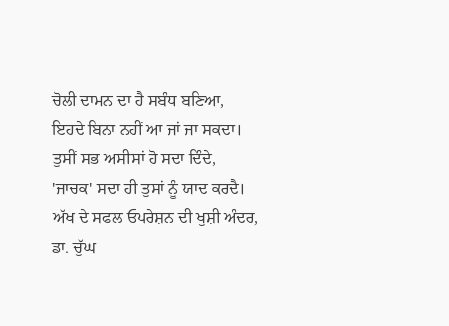ਚੋਲੀ ਦਾਮਨ ਦਾ ਹੈ ਸਬੰਧ ਬਣਿਆ,
ਇਹਦੇ ਬਿਨਾ ਨਹੀਂ ਆ ਜਾਂ ਜਾ ਸਕਦਾ।
ਤੁਸੀਂ ਸਭ ਅਸੀਸਾਂ ਹੋ ਸਦਾ ਦਿੰਦੇ,
'ਜਾਚਕ' ਸਦਾ ਹੀ ਤੁਸਾਂ ਨੂੰ ਯਾਦ ਕਰਦੈ।
ਅੱਖ ਦੇ ਸਫਲ ਓਪਰੇਸ਼ਨ ਦੀ ਖੁਸ਼ੀ ਅੰਦਰ,
ਡਾ. ਚੁੱਘ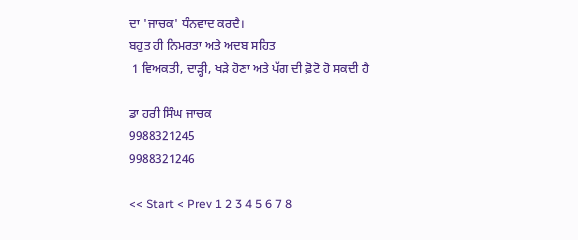ਦਾ 'ਜਾਚਕ' ਧੰਨਵਾਦ ਕਰਦੈ।
ਬਹੁਤ ਹੀ ਨਿਮਰਤਾ ਅਤੇ ਅਦਬ ਸਹਿਤ
 1 ਵਿਅਕਤੀ, ਦਾੜ੍ਹੀ, ਖੜੇ ਹੋਣਾ ਅਤੇ ਪੱਗ ਦੀ ਫ਼ੋਟੋ ਹੋ ਸਕਦੀ ਹੈ

ਡਾ ਹਰੀ ਸਿੰਘ ਜਾਚਕ
9988321245
9988321246

<< Start < Prev 1 2 3 4 5 6 7 8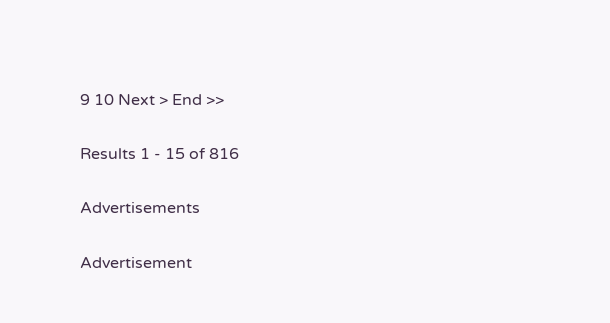9 10 Next > End >>

Results 1 - 15 of 816

Advertisements

Advertisement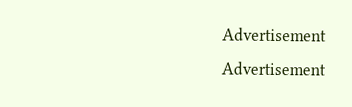Advertisement
Advertisement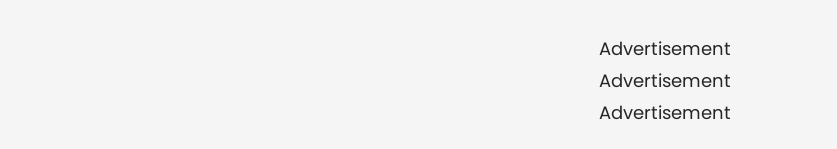Advertisement
Advertisement
Advertisement